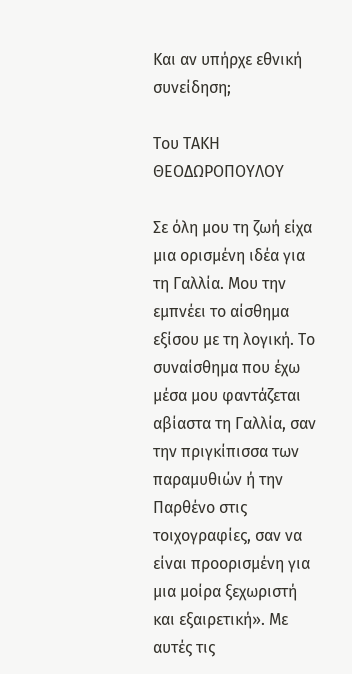Και αν υπήρχε εθνική συνείδηση;

Του ΤΑΚΗ ΘΕΟΔΩΡΟΠΟΥΛΟΥ

Σε όλη μου τη ζωή είχα μια ορισμένη ιδέα για τη Γαλλία. Μου την εμπνέει το αίσθημα εξίσου με τη λογική. Το συναίσθημα που έχω μέσα μου φαντάζεται αβίαστα τη Γαλλία, σαν την πριγκίπισσα των παραμυθιών ή την Παρθένο στις τοιχογραφίες, σαν να είναι προορισμένη για μια μοίρα ξεχωριστή και εξαιρετική». Με αυτές τις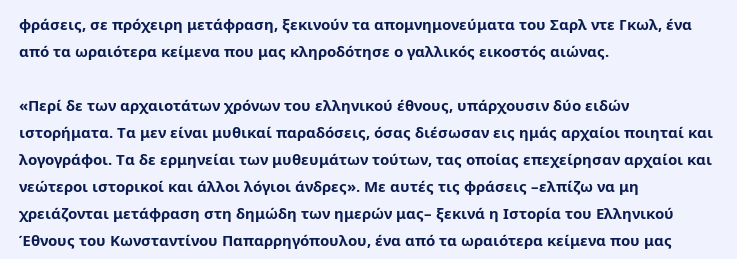φράσεις, σε πρόχειρη μετάφραση, ξεκινούν τα απομνημονεύματα του Σαρλ ντε Γκωλ, ένα από τα ωραιότερα κείμενα που μας κληροδότησε ο γαλλικός εικοστός αιώνας.

«Περί δε των αρχαιοτάτων χρόνων του ελληνικού έθνους, υπάρχουσιν δύο ειδών ιστορήματα. Τα μεν είναι μυθικαί παραδόσεις, όσας διέσωσαν εις ημάς αρχαίοι ποιηταί και λογογράφοι. Τα δε ερμηνείαι των μυθευμάτων τούτων, τας οποίας επεχείρησαν αρχαίοι και νεώτεροι ιστορικοί και άλλοι λόγιοι άνδρες». Με αυτές τις φράσεις –ελπίζω να μη χρειάζονται μετάφραση στη δημώδη των ημερών μας– ξεκινά η Ιστορία του Ελληνικού Έθνους του Κωνσταντίνου Παπαρρηγόπουλου, ένα από τα ωραιότερα κείμενα που μας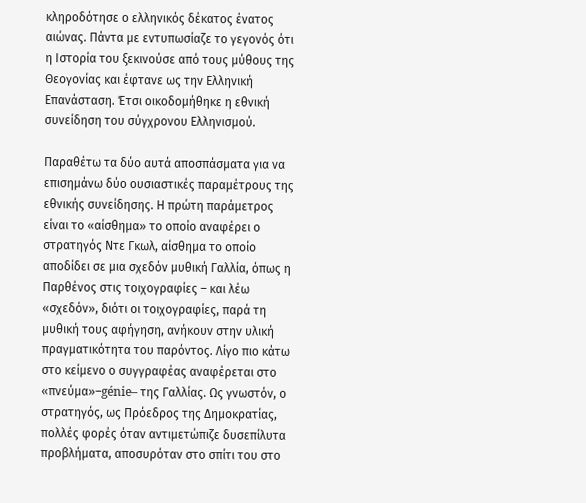κληροδότησε ο ελληνικός δέκατος ένατος αιώνας. Πάντα με εντυπωσίαζε το γεγονός ότι η Ιστορία του ξεκινούσε από τους μύθους της Θεογονίας και έφτανε ως την Ελληνική Επανάσταση. Έτσι οικοδομήθηκε η εθνική συνείδηση του σύγχρονου Ελληνισμού.

Παραθέτω τα δύο αυτά αποσπάσματα για να επισημάνω δύο ουσιαστικές παραμέτρους της εθνικής συνείδησης. Η πρώτη παράμετρος είναι το «αίσθημα» το οποίο αναφέρει ο στρατηγός Ντε Γκωλ, αίσθημα το οποίο αποδίδει σε μια σχεδόν μυθική Γαλλία, όπως η Παρθένος στις τοιχογραφίες – και λέω «σχεδόν», διότι οι τοιχογραφίες, παρά τη μυθική τους αφήγηση, ανήκουν στην υλική πραγματικότητα του παρόντος. Λίγο πιο κάτω στο κείμενο ο συγγραφέας αναφέρεται στο «πνεύμα»–génie– της Γαλλίας. Ως γνωστόν, ο στρατηγός, ως Πρόεδρος της Δημοκρατίας, πολλές φορές όταν αντιμετώπιζε δυσεπίλυτα προβλήματα, αποσυρόταν στο σπίτι του στο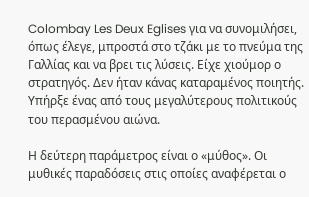Colombay Les Deux Eglises για να συνομιλήσει, όπως έλεγε, μπροστά στο τζάκι με το πνεύμα της Γαλλίας και να βρει τις λύσεις. Είχε χιούμορ ο στρατηγός. Δεν ήταν κάνας καταραμένος ποιητής. Υπήρξε ένας από τους μεγαλύτερους πολιτικούς του περασμένου αιώνα.

Η δεύτερη παράμετρος είναι ο «μύθος». Οι μυθικές παραδόσεις στις οποίες αναφέρεται ο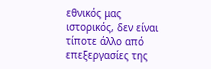εθνικός μας ιστορικός, δεν είναι τίποτε άλλο από επεξεργασίες της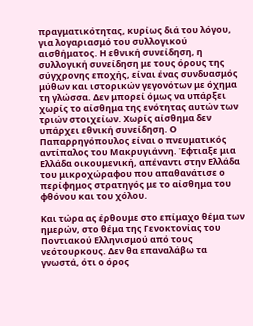πραγματικότητας, κυρίως διά του λόγου, για λογαριασμό του συλλογικού αισθήματος. Η εθνική συνείδηση, η συλλογική συνείδηση με τους όρους της σύγχρονης εποχής, είναι ένας συνδυασμός μύθων και ιστορικών γεγονότων με όχημα τη γλώσσα. Δεν μπορεί όμως να υπάρξει χωρίς το αίσθημα της ενότητας αυτών των τριών στοιχείων. Χωρίς αίσθημα δεν υπάρχει εθνική συνείδηση. Ο Παπαρρηγόπουλος είναι ο πνευματικός αντίπαλος του Μακρυγιάννη. Έφτιαξε μια Ελλάδα οικουμενική, απέναντι στην Ελλάδα του μικροχώραφου που απαθανάτισε ο περίφημος στρατηγός με το αίσθημα του φθόνου και του χόλου.

Και τώρα ας έρθουμε στο επίμαχο θέμα των ημερών, στο θέμα της Γενοκτονίας του Ποντιακού Ελληνισμού από τους νεότουρκους. Δεν θα επαναλάβω τα γνωστά, ότι ο όρος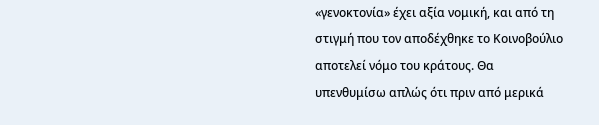«γενοκτονία» έχει αξία νομική, και από τη στιγμή που τον αποδέχθηκε το Κοινοβούλιο αποτελεί νόμο του κράτους. Θα υπενθυμίσω απλώς ότι πριν από μερικά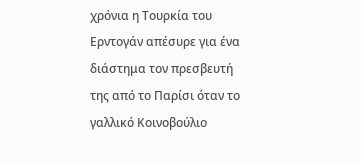χρόνια η Τουρκία του Ερντογάν απέσυρε για ένα διάστημα τον πρεσβευτή της από το Παρίσι όταν το γαλλικό Κοινοβούλιο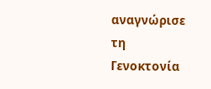αναγνώρισε τη Γενοκτονία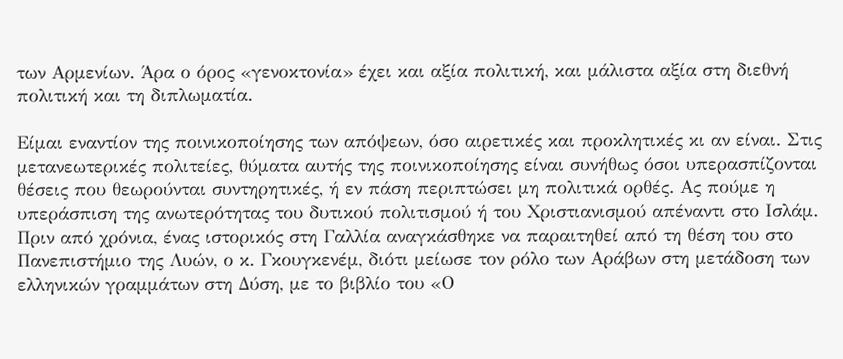των Αρμενίων. Άρα ο όρος «γενοκτονία» έχει και αξία πολιτική, και μάλιστα αξία στη διεθνή πολιτική και τη διπλωματία.

Είμαι εναντίον της ποινικοποίησης των απόψεων, όσο αιρετικές και προκλητικές κι αν είναι. Στις μετανεωτερικές πολιτείες, θύματα αυτής της ποινικοποίησης είναι συνήθως όσοι υπερασπίζονται θέσεις που θεωρούνται συντηρητικές, ή εν πάση περιπτώσει μη πολιτικά ορθές. Ας πούμε η υπεράσπιση της ανωτερότητας του δυτικού πολιτισμού ή του Χριστιανισμού απέναντι στο Ισλάμ. Πριν από χρόνια, ένας ιστορικός στη Γαλλία αναγκάσθηκε να παραιτηθεί από τη θέση του στο Πανεπιστήμιο της Λυών, ο κ. Γκουγκενέμ, διότι μείωσε τον ρόλο των Αράβων στη μετάδοση των ελληνικών γραμμάτων στη Δύση, με το βιβλίο του «Ο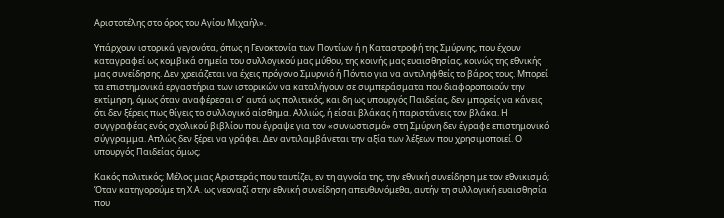Αριστοτέλης στο όρος του Αγίου Μιχαήλ».

Υπάρχουν ιστορικά γεγονότα, όπως η Γενοκτονία των Ποντίων ή η Καταστροφή της Σμύρνης, που έχουν καταγραφεί ως κομβικά σημεία του συλλογικού μας μύθου, της κοινής μας ευαισθησίας, κοινώς της εθνικής μας συνείδησης. Δεν χρειάζεται να έχεις πρόγονο Σμυρνιό ή Πόντιο για να αντιληφθείς το βάρος τους. Μπορεί τα επιστημονικά εργαστήρια των ιστορικών να καταλήγουν σε συμπεράσματα που διαφοροποιούν την εκτίμηση, όμως όταν αναφέρεσαι σ’ αυτά ως πολιτικός, και δη ως υπουργός Παιδείας, δεν μπορείς να κάνεις ότι δεν ξέρεις πως θίγεις το συλλογικό αίσθημα. Αλλιώς, ή είσαι βλάκας ή παριστάνεις τον βλάκα. Η συγγραφέας ενός σχολικού βιβλίου που έγραψε για τον «συνωστισμό» στη Σμύρνη δεν έγραφε επιστημονικό σύγγραμμα. Απλώς δεν ξέρει να γράφει. Δεν αντιλαμβάνεται την αξία των λέξεων που χρησιμοποιεί. Ο υπουργός Παιδείας όμως;

Κακός πολιτικός; Μέλος μιας Αριστεράς που ταυτίζει, εν τη αγνοία της, την εθνική συνείδηση με τον εθνικισμό; Όταν κατηγορούμε τη Χ.Α. ως νεοναζί στην εθνική συνείδηση απευθυνόμεθα, αυτήν τη συλλογική ευαισθησία που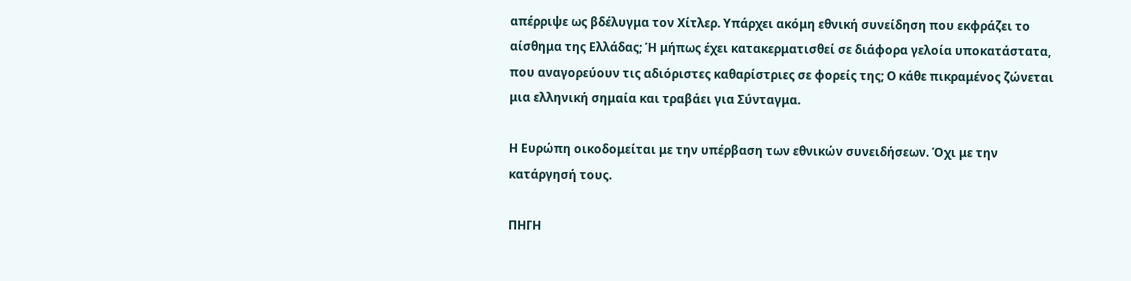απέρριψε ως βδέλυγμα τον Χίτλερ. Υπάρχει ακόμη εθνική συνείδηση που εκφράζει το αίσθημα της Ελλάδας; Ή μήπως έχει κατακερματισθεί σε διάφορα γελοία υποκατάστατα, που αναγορεύουν τις αδιόριστες καθαρίστριες σε φορείς της; Ο κάθε πικραμένος ζώνεται μια ελληνική σημαία και τραβάει για Σύνταγμα.

Η Ευρώπη οικοδομείται με την υπέρβαση των εθνικών συνειδήσεων. Όχι με την κατάργησή τους.

ΠΗΓΗ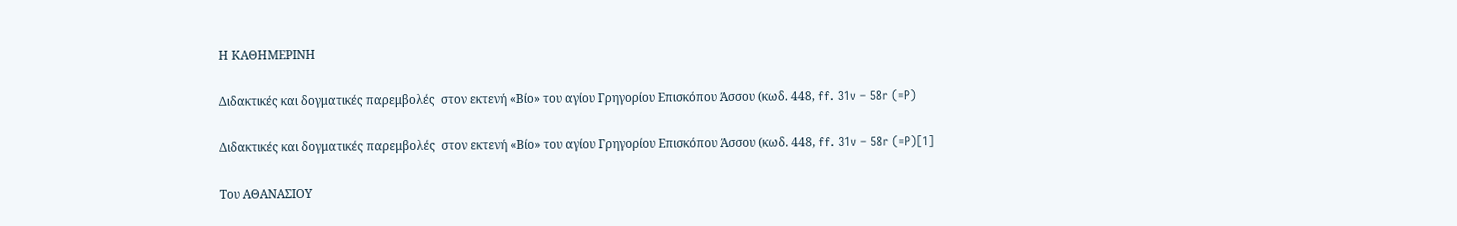Η ΚΑΘΗΜΕΡΙΝΗ

Διδακτικές και δογματικές παρεμβολές  στον εκτενή «Βίο» του αγίου Γρηγορίου Επισκόπου Άσσου (κωδ. 448, ff. 31v – 58r (=P)

Διδακτικές και δογματικές παρεμβολές  στον εκτενή «Βίο» του αγίου Γρηγορίου Επισκόπου Άσσου (κωδ. 448, ff. 31v – 58r (=P)[1]

Του ΑΘΑΝΑΣΙΟΥ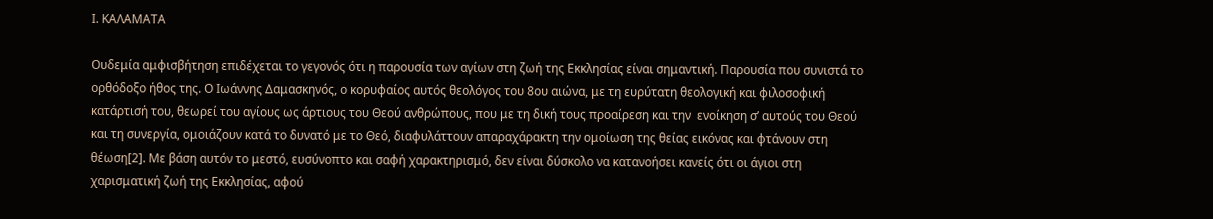Ι. ΚΑΛΑΜΑΤΑ

Ουδεμία αμφισβήτηση επιδέχεται το γεγονός ότι η παρουσία των αγίων στη ζωή της Εκκλησίας είναι σημαντική. Παρουσία που συνιστά το ορθόδοξο ήθος της. Ο Ιωάννης Δαμασκηνός, ο κορυφαίος αυτός θεολόγος του 8ου αιώνα, με τη ευρύτατη θεολογική και φιλοσοφική κατάρτισή του, θεωρεί του αγίους ως άρτιους του Θεού ανθρώπους, που με τη δική τους προαίρεση και την  ενοίκηση σ’ αυτούς του Θεού και τη συνεργία, ομοιάζουν κατά το δυνατό με το Θεό, διαφυλάττουν απαραχάρακτη την ομοίωση της θείας εικόνας και φτάνουν στη θέωση[2]. Με βάση αυτόν το μεστό, ευσύνοπτο και σαφή χαρακτηρισμό, δεν είναι δύσκολο να κατανοήσει κανείς ότι οι άγιοι στη χαρισματική ζωή της Εκκλησίας, αφού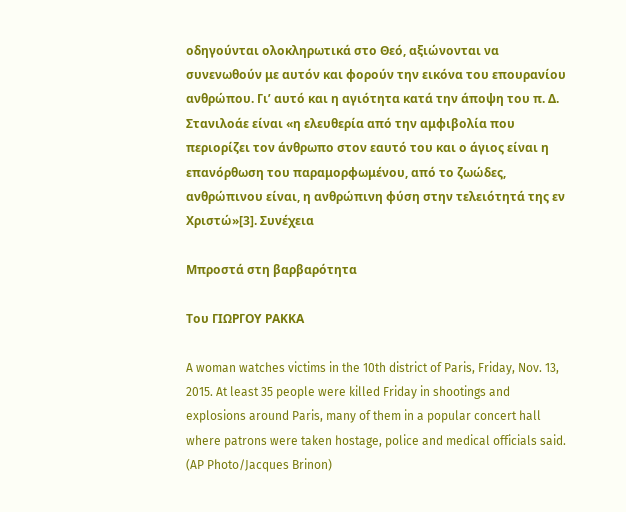οδηγούνται ολοκληρωτικά στο Θεό, αξιώνονται να συνενωθούν με αυτόν και φορούν την εικόνα του επουρανίου ανθρώπου. Γι’ αυτό και η αγιότητα κατά την άποψη του π. Δ. Στανιλοάε είναι «η ελευθερία από την αμφιβολία που περιορίζει τον άνθρωπο στον εαυτό του και ο άγιος είναι η επανόρθωση του παραμορφωμένου, από το ζωώδες, ανθρώπινου είναι, η ανθρώπινη φύση στην τελειότητά της εν Χριστώ»[3]. Συνέχεια

Μπροστά στη βαρβαρότητα

Του ΓΙΩΡΓΟΥ ΡΑΚΚΑ

A woman watches victims in the 10th district of Paris, Friday, Nov. 13, 2015. At least 35 people were killed Friday in shootings and explosions around Paris, many of them in a popular concert hall where patrons were taken hostage, police and medical officials said. (AP Photo/Jacques Brinon)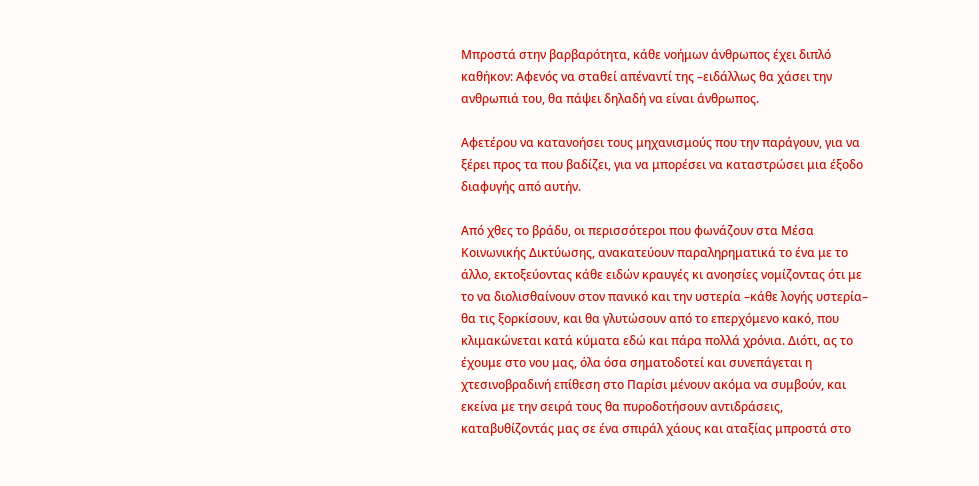Μπροστά στην βαρβαρότητα, κάθε νοήμων άνθρωπος έχει διπλό καθήκον: Αφενός να σταθεί απέναντί της –ειδάλλως θα χάσει την ανθρωπιά του, θα πάψει δηλαδή να είναι άνθρωπος.

Αφετέρου να κατανοήσει τους μηχανισμούς που την παράγουν, για να ξέρει προς τα που βαδίζει, για να μπορέσει να καταστρώσει μια έξοδο διαφυγής από αυτήν.

Από χθες το βράδυ, οι περισσότεροι που φωνάζουν στα Μέσα Κοινωνικής Δικτύωσης, ανακατεύουν παραληρηματικά το ένα με το άλλο, εκτοξεύοντας κάθε ειδών κραυγές κι ανοησίες νομίζοντας ότι με το να διολισθαίνουν στον πανικό και την υστερία –κάθε λογής υστερία– θα τις ξορκίσουν, και θα γλυτώσουν από το επερχόμενο κακό, που κλιμακώνεται κατά κύματα εδώ και πάρα πολλά χρόνια. Διότι, ας το έχουμε στο νου μας, όλα όσα σηματοδοτεί και συνεπάγεται η χτεσινοβραδινή επίθεση στο Παρίσι μένουν ακόμα να συμβούν, και εκείνα με την σειρά τους θα πυροδοτήσουν αντιδράσεις, καταβυθίζοντάς μας σε ένα σπιράλ χάους και αταξίας μπροστά στο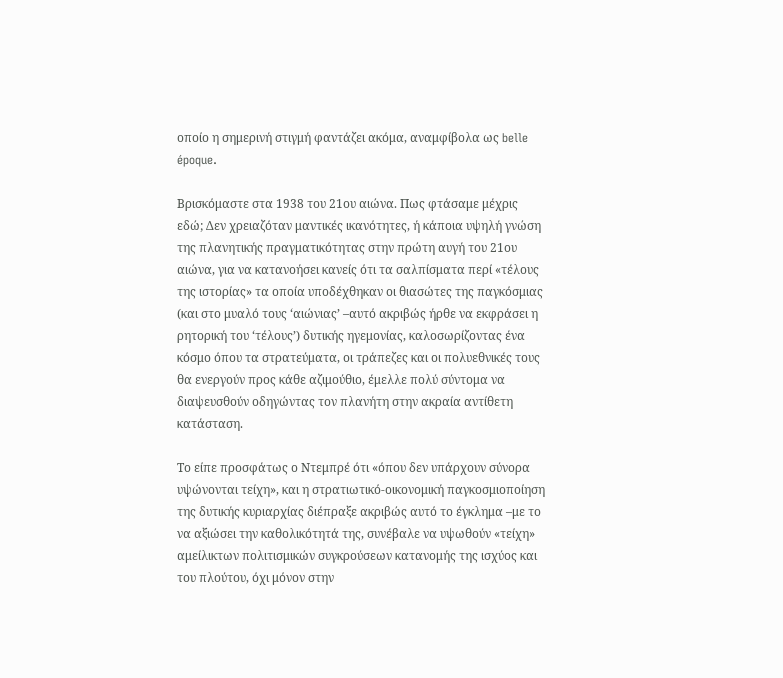οποίο η σημερινή στιγμή φαντάζει ακόμα, αναμφίβολα ως belle époque.

Βρισκόμαστε στα 1938 του 21ου αιώνα. Πως φτάσαμε μέχρις εδώ; Δεν χρειαζόταν μαντικές ικανότητες, ή κάποια υψηλή γνώση της πλανητικής πραγματικότητας στην πρώτη αυγή του 21ου αιώνα, για να κατανοήσει κανείς ότι τα σαλπίσματα περί «τέλους της ιστορίας» τα οποία υποδέχθηκαν οι θιασώτες της παγκόσμιας (και στο μυαλό τους ‘αιώνιας’ –αυτό ακριβώς ήρθε να εκφράσει η ρητορική του ‘τέλους’) δυτικής ηγεμονίας, καλοσωρίζοντας ένα κόσμο όπου τα στρατεύματα, οι τράπεζες και οι πολυεθνικές τους θα ενεργούν προς κάθε αζιμούθιο, έμελλε πολύ σύντομα να διαψευσθούν οδηγώντας τον πλανήτη στην ακραία αντίθετη κατάσταση.

Το είπε προσφάτως ο Ντεμπρέ ότι «όπου δεν υπάρχουν σύνορα υψώνονται τείχη», και η στρατιωτικό-οικονομική παγκοσμιοποίηση της δυτικής κυριαρχίας διέπραξε ακριβώς αυτό το έγκλημα –με το να αξιώσει την καθολικότητά της, συνέβαλε να υψωθούν «τείχη» αμείλικτων πολιτισμικών συγκρούσεων κατανομής της ισχύος και του πλούτου, όχι μόνον στην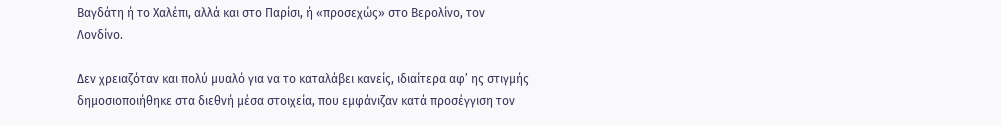Βαγδάτη ή το Χαλέπι, αλλά και στο Παρίσι, ή «προσεχώς» στο Βερολίνο, τον Λονδίνο.

Δεν χρειαζόταν και πολύ μυαλό για να το καταλάβει κανείς, ιδιαίτερα αφ’ ης στιγμής δημοσιοποιήθηκε στα διεθνή μέσα στοιχεία, που εμφάνιζαν κατά προσέγγιση τον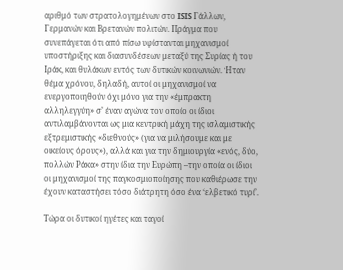αριθμό των στρατολογημένων στο ISIS Γάλλων, Γερμανών και Βρετανών πολιτών. Πράγμα που συνεπάγεται ότι από πίσω υφίστανται μηχανισμοί υποστήριξης και διασυνδέσεων μεταξύ της Συρίας ή του Ιράκ, και θυλάκων εντός των δυτικών κοινωνιών. Ήταν θέμα χρόνου, δηλαδή, αυτοί οι μηχανισμοί να ενεργοποιηθούν όχι μόνο για την «έμπρακτη αλληλεγγύη» σ’ έναν αγώνα τον οποίο οι ίδιοι αντιλαμβάνονται ως μια κεντρική μάχη της ισλαμιστικής εξτρεμιστικής «διεθνούς» (για να μιλήσουμε και με οικείους όρους»), αλλά και για την δημιουργία «ενός, δύο, πολλών Ράκα» στην ίδια την Ευρώπη –την οποία οι ίδιοι οι μηχανισμοί της παγκοσμιοποίησης που καθιέρωσε την έχουν καταστήσει τόσο διάτρητη όσο ένα ‘ελβετικό τυρί’.

Τώρα οι δυτικοί ηγέτες και ταγοί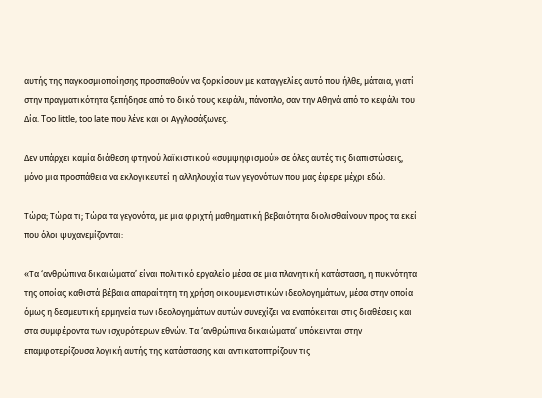αυτής της παγκοσμιοποίησης προσπαθούν να ξορκίσουν με καταγγελίες αυτό που ήλθε, μάταια, γιατί στην πραγματικότητα ξεπήδησε από το δικό τους κεφάλι, πάνοπλο, σαν την Αθηνά από το κεφάλι του Δία. Too little, too late που λένε και οι Αγγλοσάξωνες.

Δεν υπάρχει καμία διάθεση φτηνού λαϊκιστικού «συμψηφισμού» σε όλες αυτές τις διαπιστώσεις, μόνο μια προσπάθεια να εκλογικευτεί η αλληλουχία των γεγονότων που μας έφερε μέχρι εδώ.

Τώρα; Τώρα τι; Τώρα τα γεγονότα, με μια φριχτή μαθηματική βεβαιότητα διολισθαίνουν προς τα εκεί που όλοι ψυχανεμίζονται:

«Τα ‘ανθρώπινα δικαιώματα’ είναι πολιτικό εργαλείο μέσα σε μια πλανητική κατάσταση, η πυκνότητα της οποίας καθιστά βέβαια απαραίτητη τη χρήση οικουμενιστικών ιδεολογημάτων, μέσα στην οποία όμως η δεσμευτική ερμηνεία των ιδεολογημάτων αυτών συνεχίζει να εναπόκειται στις διαθέσεις και στα συμφέροντα των ισχυρότερων εθνών. Τα ‘ανθρώπινα δικαιώματα’ υπόκεινται στην επαμφοτερίζουσα λογική αυτής της κατάστασης και αντικατοπτρίζουν τις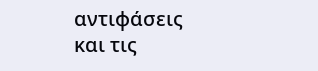αντιφάσεις και τις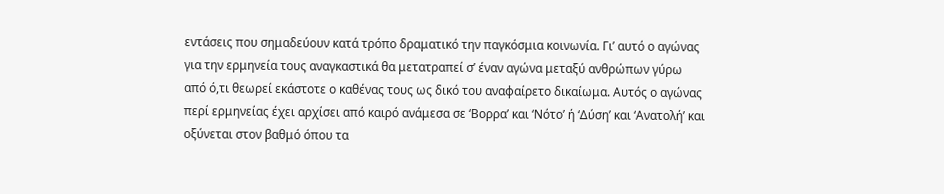εντάσεις που σημαδεύουν κατά τρόπο δραματικό την παγκόσμια κοινωνία. Γι’ αυτό ο αγώνας για την ερμηνεία τους αναγκαστικά θα μετατραπεί σ’ έναν αγώνα μεταξύ ανθρώπων γύρω από ό,τι θεωρεί εκάστοτε ο καθένας τους ως δικό του αναφαίρετο δικαίωμα. Αυτός ο αγώνας περί ερμηνείας έχει αρχίσει από καιρό ανάμεσα σε ‘Βορρα’ και ‘Νότο’ ή ‘Δύση’ και ‘Ανατολή’ και οξύνεται στον βαθμό όπου τα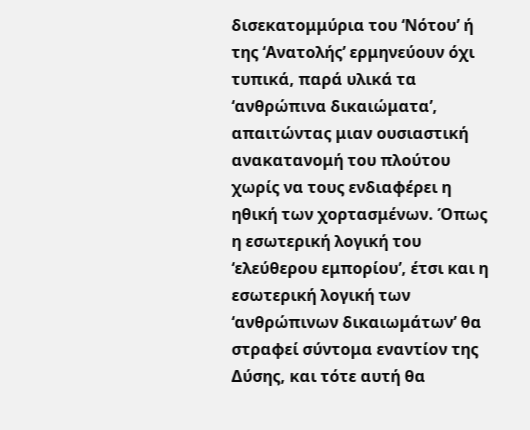δισεκατομμύρια του ‘Νότου’ ή της ‘Ανατολής’ ερμηνεύουν όχι τυπικά, παρά υλικά τα ‘ανθρώπινα δικαιώματα’, απαιτώντας μιαν ουσιαστική ανακατανομή του πλούτου χωρίς να τους ενδιαφέρει η ηθική των χορτασμένων. Όπως η εσωτερική λογική του ‘ελεύθερου εμπορίου’, έτσι και η εσωτερική λογική των ‘ανθρώπινων δικαιωμάτων’ θα στραφεί σύντομα εναντίον της Δύσης, και τότε αυτή θα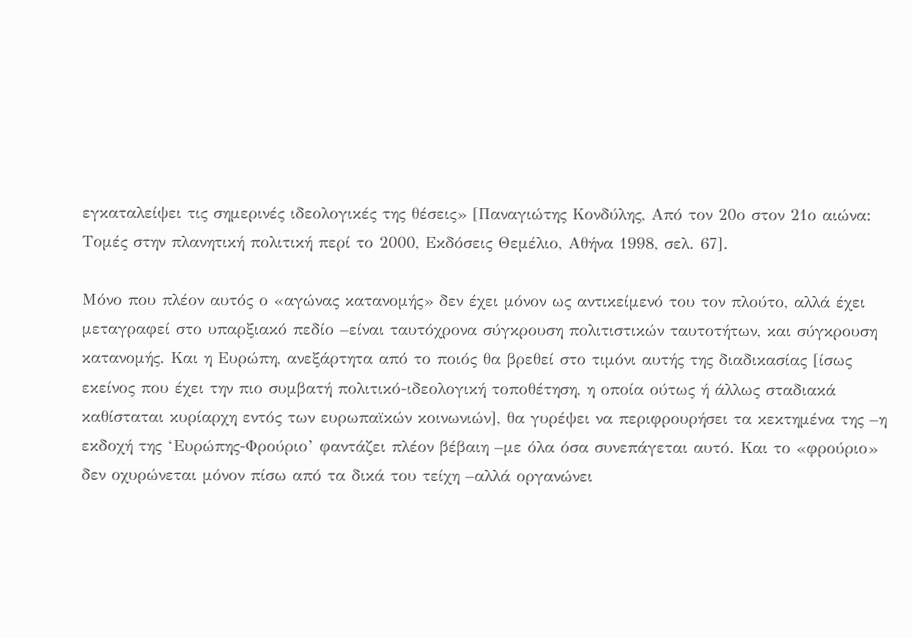εγκαταλείψει τις σημερινές ιδεολογικές της θέσεις» [Παναγιώτης Κονδύλης, Από τον 20ο στον 21ο αιώνα: Τομές στην πλανητική πολιτική περί το 2000, Εκδόσεις Θεμέλιο, Αθήνα 1998, σελ. 67].

Μόνο που πλέον αυτός ο «αγώνας κατανομής» δεν έχει μόνον ως αντικείμενό του τον πλούτο, αλλά έχει μεταγραφεί στο υπαρξιακό πεδίο –είναι ταυτόχρονα σύγκρουση πολιτιστικών ταυτοτήτων, και σύγκρουση κατανομής. Και η Ευρώπη, ανεξάρτητα από το ποιός θα βρεθεί στο τιμόνι αυτής της διαδικασίας [ίσως εκείνος που έχει την πιο συμβατή πολιτικό-ιδεολογική τοποθέτηση, η οποία ούτως ή άλλως σταδιακά καθίσταται κυρίαρχη εντός των ευρωπαϊκών κοινωνιών], θα γυρέψει να περιφρουρήσει τα κεκτημένα της –η εκδοχή της ‘Ευρώπης-Φρούριο’ φαντάζει πλέον βέβαιη –με όλα όσα συνεπάγεται αυτό. Και το «φρούριο» δεν οχυρώνεται μόνον πίσω από τα δικά του τείχη –αλλά οργανώνει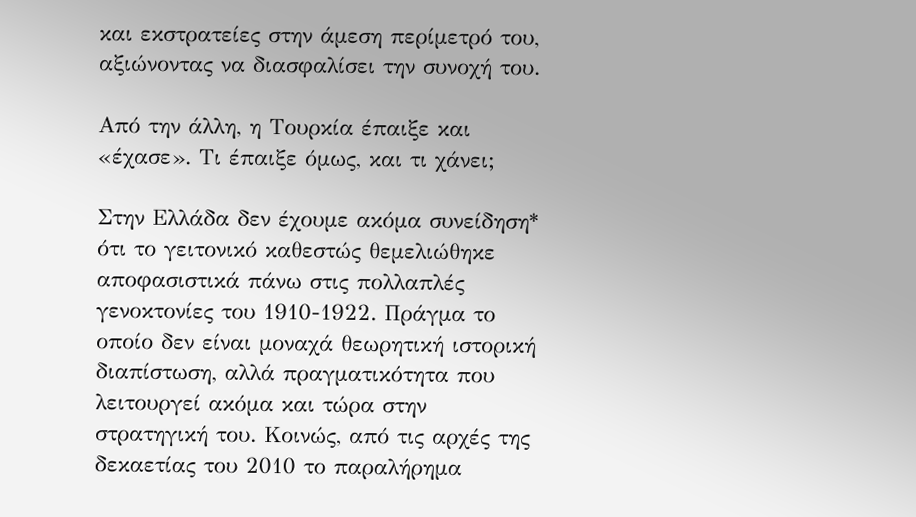και εκστρατείες στην άμεση περίμετρό του, αξιώνοντας να διασφαλίσει την συνοχή του.

Από την άλλη, η Τουρκία έπαιξε και «έχασε». Τι έπαιξε όμως, και τι χάνει;

Στην Ελλάδα δεν έχουμε ακόμα συνείδηση* ότι το γειτονικό καθεστώς θεμελιώθηκε αποφασιστικά πάνω στις πολλαπλές γενοκτονίες του 1910-1922. Πράγμα το οποίο δεν είναι μοναχά θεωρητική ιστορική διαπίστωση, αλλά πραγματικότητα που λειτουργεί ακόμα και τώρα στην στρατηγική του. Κοινώς, από τις αρχές της δεκαετίας του 2010 το παραλήρημα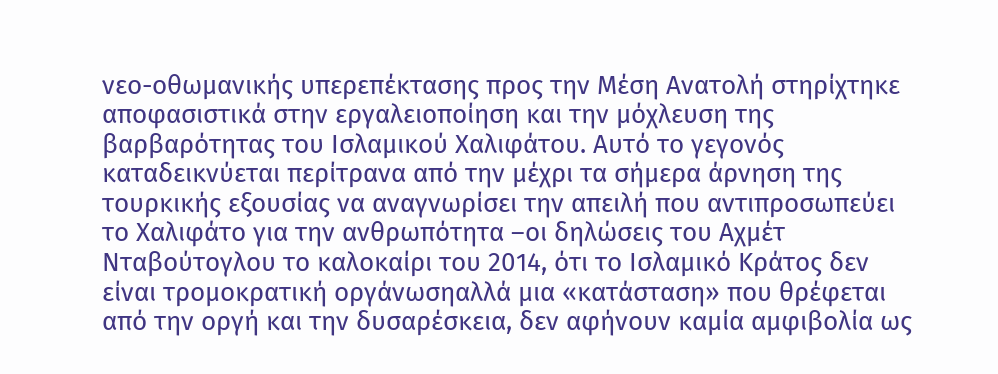νεο-οθωμανικής υπερεπέκτασης προς την Μέση Ανατολή στηρίχτηκε αποφασιστικά στην εργαλειοποίηση και την μόχλευση της βαρβαρότητας του Ισλαμικού Χαλιφάτου. Αυτό το γεγονός καταδεικνύεται περίτρανα από την μέχρι τα σήμερα άρνηση της τουρκικής εξουσίας να αναγνωρίσει την απειλή που αντιπροσωπεύει το Χαλιφάτο για την ανθρωπότητα –οι δηλώσεις του Αχμέτ Νταβούτογλου το καλοκαίρι του 2014, ότι το Ισλαμικό Κράτος δεν είναι τρομοκρατική οργάνωσηαλλά μια «κατάσταση» που θρέφεται από την οργή και την δυσαρέσκεια, δεν αφήνουν καμία αμφιβολία ως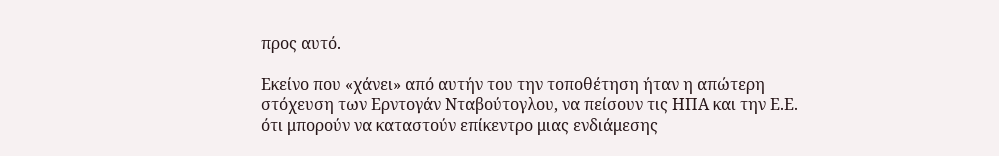προς αυτό.

Εκείνο που «χάνει» από αυτήν του την τοποθέτηση ήταν η απώτερη στόχευση των Ερντογάν Νταβούτογλου, να πείσουν τις ΗΠΑ και την Ε.Ε. ότι μπορούν να καταστούν επίκεντρο μιας ενδιάμεσης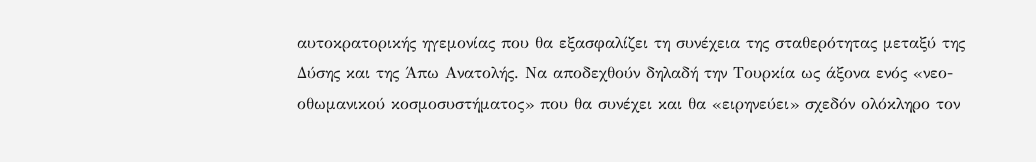αυτοκρατορικής ηγεμονίας που θα εξασφαλίζει τη συνέχεια της σταθερότητας μεταξύ της Δύσης και της Άπω Ανατολής. Να αποδεχθούν δηλαδή την Τουρκία ως άξονα ενός «νεο-οθωμανικού κοσμοσυστήματος» που θα συνέχει και θα «ειρηνεύει» σχεδόν ολόκληρο τον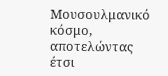Μουσουλμανικό κόσμο, αποτελώντας έτσι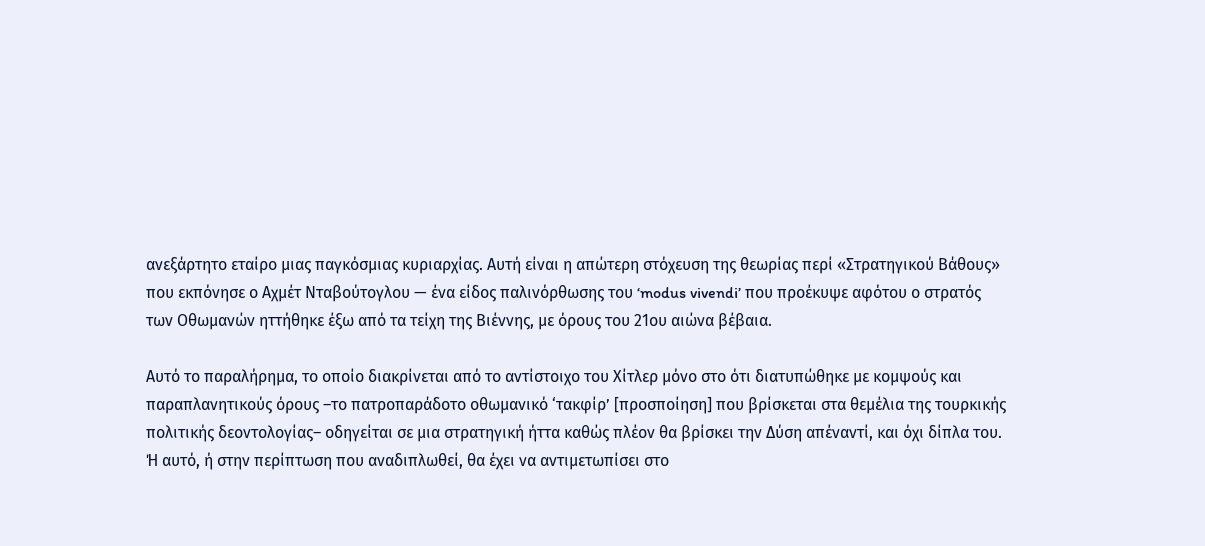ανεξάρτητο εταίρο μιας παγκόσμιας κυριαρχίας. Αυτή είναι η απώτερη στόχευση της θεωρίας περί «Στρατηγικού Βάθους» που εκπόνησε ο Αχμέτ Νταβούτογλου — ένα είδος παλινόρθωσης του ‘modus vivendi’ που προέκυψε αφότου ο στρατός των Οθωμανών ηττήθηκε έξω από τα τείχη της Βιέννης, με όρους του 21ου αιώνα βέβαια.

Αυτό το παραλήρημα, το οποίο διακρίνεται από το αντίστοιχο του Χίτλερ μόνο στο ότι διατυπώθηκε με κομψούς και παραπλανητικούς όρους –το πατροπαράδοτο οθωμανικό ‘τακφίρ’ [προσποίηση] που βρίσκεται στα θεμέλια της τουρκικής πολιτικής δεοντολογίας– οδηγείται σε μια στρατηγική ήττα καθώς πλέον θα βρίσκει την Δύση απέναντί, και όχι δίπλα του. Ή αυτό, ή στην περίπτωση που αναδιπλωθεί, θα έχει να αντιμετωπίσει στο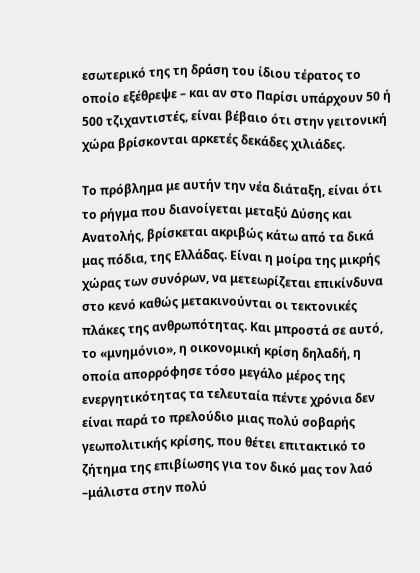εσωτερικό της τη δράση του ίδιου τέρατος το οποίο εξέθρεψε – και αν στο Παρίσι υπάρχουν 50 ή 500 τζιχαντιστές, είναι βέβαιο ότι στην γειτονική χώρα βρίσκονται αρκετές δεκάδες χιλιάδες.

Το πρόβλημα με αυτήν την νέα διάταξη, είναι ότι το ρήγμα που διανοίγεται μεταξύ Δύσης και Ανατολής, βρίσκεται ακριβώς κάτω από τα δικά μας πόδια, της Ελλάδας. Είναι η μοίρα της μικρής χώρας των συνόρων, να μετεωρίζεται επικίνδυνα στο κενό καθώς μετακινούνται οι τεκτονικές πλάκες της ανθρωπότητας. Και μπροστά σε αυτό, το «μνημόνιο», η οικονομική κρίση δηλαδή, η οποία απορρόφησε τόσο μεγάλο μέρος της ενεργητικότητας τα τελευταία πέντε χρόνια δεν είναι παρά το πρελούδιο μιας πολύ σοβαρής γεωπολιτικής κρίσης, που θέτει επιτακτικό το ζήτημα της επιβίωσης για τον δικό μας τον λαό –μάλιστα στην πολύ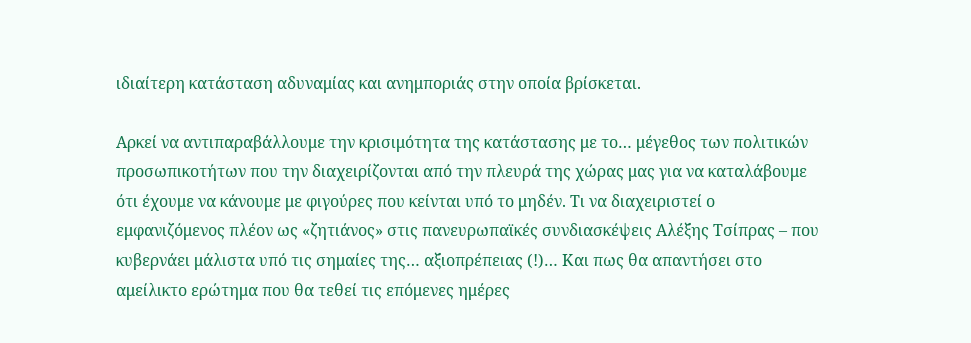ιδιαίτερη κατάσταση αδυναμίας και ανημποριάς στην οποία βρίσκεται.

Αρκεί να αντιπαραβάλλουμε την κρισιμότητα της κατάστασης με το… μέγεθος των πολιτικών προσωπικοτήτων που την διαχειρίζονται από την πλευρά της χώρας μας για να καταλάβουμε ότι έχουμε να κάνουμε με φιγούρες που κείνται υπό το μηδέν. Τι να διαχειριστεί ο εμφανιζόμενος πλέον ως «ζητιάνος» στις πανευρωπαϊκές συνδιασκέψεις Αλέξης Τσίπρας – που κυβερνάει μάλιστα υπό τις σημαίες της… αξιοπρέπειας (!)… Και πως θα απαντήσει στο αμείλικτο ερώτημα που θα τεθεί τις επόμενες ημέρες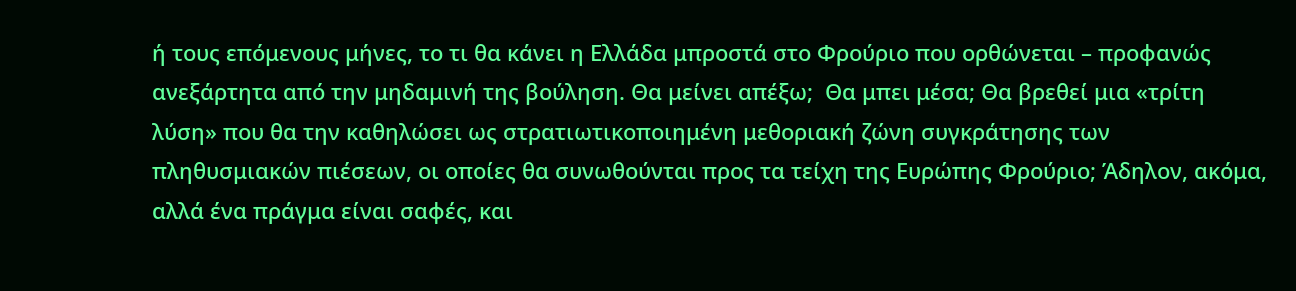ή τους επόμενους μήνες, το τι θα κάνει η Ελλάδα μπροστά στο Φρούριο που ορθώνεται – προφανώς ανεξάρτητα από την μηδαμινή της βούληση. Θα μείνει απέξω;  Θα μπει μέσα; Θα βρεθεί μια «τρίτη λύση» που θα την καθηλώσει ως στρατιωτικοποιημένη μεθοριακή ζώνη συγκράτησης των πληθυσμιακών πιέσεων, οι οποίες θα συνωθούνται προς τα τείχη της Ευρώπης Φρούριο; Άδηλον, ακόμα, αλλά ένα πράγμα είναι σαφές, και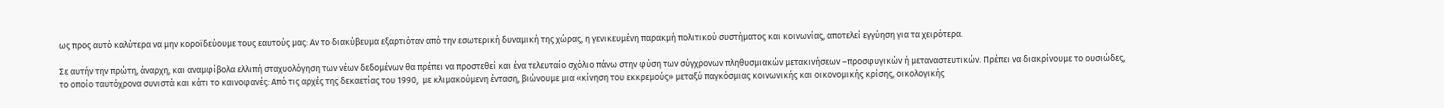ως προς αυτό καλύτερα να μην κοροϊδεύουμε τους εαυτούς μας: Αν το διακύβευμα εξαρτιόταν από την εσωτερική δυναμική της χώρας, η γενικευμένη παρακμή πολιτικού συστήματος και κοινωνίας, αποτελεί εγγύηση για τα χειρότερα.

Σε αυτήν την πρώτη, άναρχη, και αναμφίβολα ελλιπή σταχυολόγηση των νέων δεδομένων θα πρέπει να προστεθεί και ένα τελευταίο σχόλιο πάνω στην φύση των σύγχρονων πληθυσμιακών μετακινήσεων –προσφυγικών ή μεταναστευτικών. Πρέπει να διακρίνουμε το ουσιώδες, το οποίο ταυτόχρονα συνιστά και κάτι το καινοφανές: Από τις αρχές της δεκαετίας του 1990,  με κλιμακούμενη ένταση, βιώνουμε μια «κίνηση του εκκρεμούς» μεταξύ παγκόσμιας κοινωνικής και οικονομικής κρίσης, οικολογικής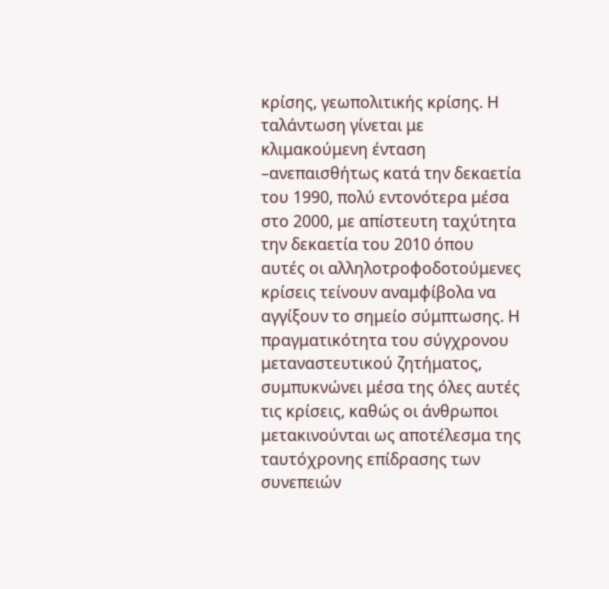κρίσης, γεωπολιτικής κρίσης. Η ταλάντωση γίνεται με κλιμακούμενη ένταση –ανεπαισθήτως κατά την δεκαετία του 1990, πολύ εντονότερα μέσα στο 2000, με απίστευτη ταχύτητα την δεκαετία του 2010 όπου αυτές οι αλληλοτροφοδοτούμενες κρίσεις τείνουν αναμφίβολα να αγγίξουν το σημείο σύμπτωσης. Η πραγματικότητα του σύγχρονου μεταναστευτικού ζητήματος, συμπυκνώνει μέσα της όλες αυτές τις κρίσεις, καθώς οι άνθρωποι μετακινούνται ως αποτέλεσμα της ταυτόχρονης επίδρασης των συνεπειών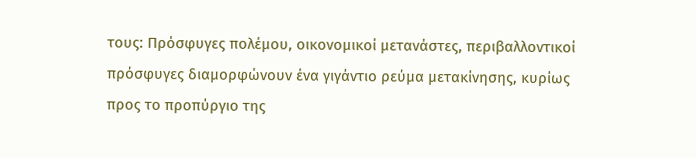τους: Πρόσφυγες πολέμου, οικονομικοί μετανάστες, περιβαλλοντικοί πρόσφυγες διαμορφώνουν ένα γιγάντιο ρεύμα μετακίνησης, κυρίως προς το προπύργιο της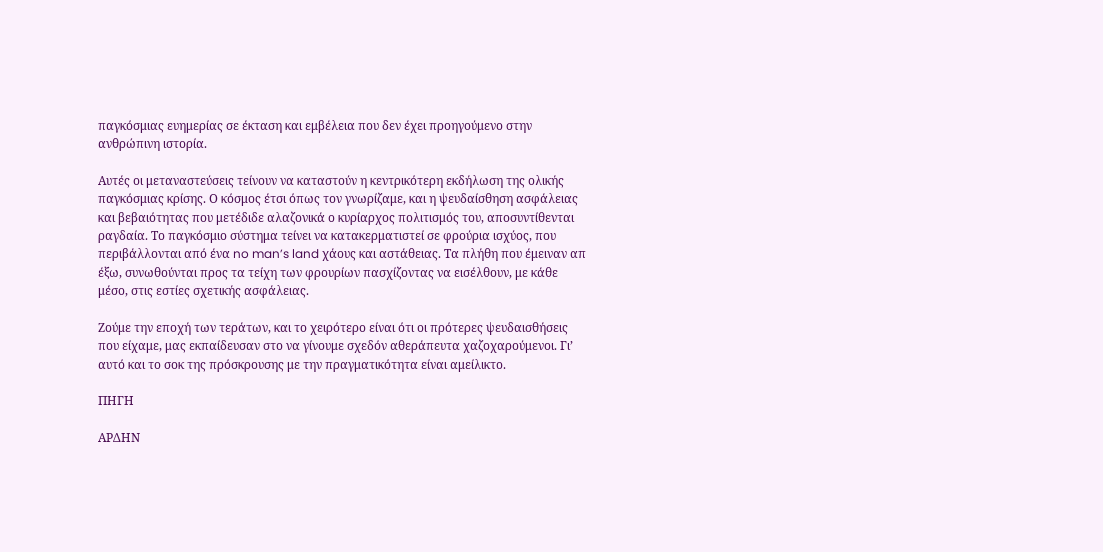παγκόσμιας ευημερίας σε έκταση και εμβέλεια που δεν έχει προηγούμενο στην ανθρώπινη ιστορία.

Αυτές οι μεταναστεύσεις τείνουν να καταστούν η κεντρικότερη εκδήλωση της ολικής παγκόσμιας κρίσης. Ο κόσμος έτσι όπως τον γνωρίζαμε, και η ψευδαίσθηση ασφάλειας και βεβαιότητας που μετέδιδε αλαζονικά ο κυρίαρχος πολιτισμός του, αποσυντίθενται ραγδαία. Το παγκόσμιο σύστημα τείνει να κατακερματιστεί σε φρούρια ισχύος, που περιβάλλονται από ένα no man’s land χάους και αστάθειας. Τα πλήθη που έμειναν απ έξω, συνωθούνται προς τα τείχη των φρουρίων πασχίζοντας να εισέλθουν, με κάθε μέσο, στις εστίες σχετικής ασφάλειας.

Ζούμε την εποχή των τεράτων, και το χειρότερο είναι ότι οι πρότερες ψευδαισθήσεις που είχαμε, μας εκπαίδευσαν στο να γίνουμε σχεδόν αθεράπευτα χαζοχαρούμενοι. Γι’ αυτό και το σοκ της πρόσκρουσης με την πραγματικότητα είναι αμείλικτο.

ΠΗΓΗ

ΑΡΔΗΝ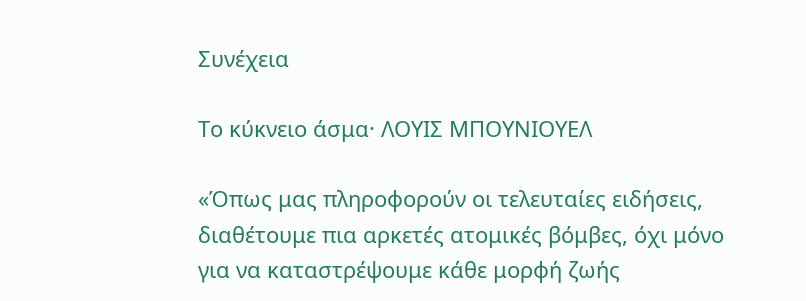Συνέχεια

Το κύκνειο άσμα· ΛΟΥΙΣ ΜΠΟΥΝΙΟΥΕΛ

«Όπως μας πληροφορούν οι τελευταίες ειδήσεις, διαθέτουμε πια αρκετές ατομικές βόμβες, όχι μόνο για να καταστρέψουμε κάθε μορφή ζωής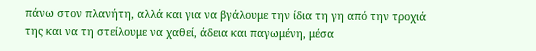πάνω στον πλανήτη, αλλά και για να βγάλουμε την ίδια τη γη από την τροχιά της και να τη στείλουμε να χαθεί, άδεια και παγωμένη, μέσα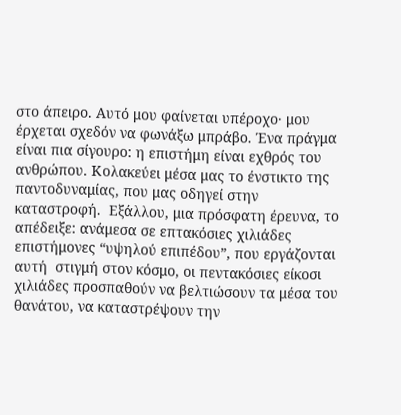στο άπειρο. Αυτό μου φαίνεται υπέροχο· μου έρχεται σχεδόν να φωνάξω μπράβο. Ένα πράγμα είναι πια σίγουρο: η επιστήμη είναι εχθρός του ανθρώπου. Κολακεύει μέσα μας το ένστικτο της παντοδυναμίας, που μας οδηγεί στην καταστροφή.  Εξάλλου, μια πρόσφατη έρευνα, το απέδειξε: ανάμεσα σε επτακόσιες χιλιάδες επιστήμονες “υψηλού επιπέδου”, που εργάζονται αυτή  στιγμή στον κόσμο, οι πεντακόσιες είκοσι χιλιάδες προσπαθούν να βελτιώσουν τα μέσα του θανάτου, να καταστρέψουν την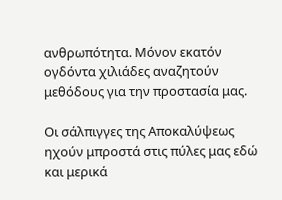ανθρωπότητα. Μόνον εκατόν ογδόντα χιλιάδες αναζητούν μεθόδους για την προστασία μας.

Οι σάλπιγγες της Αποκαλύψεως ηχούν μπροστά στις πύλες μας εδώ και μερικά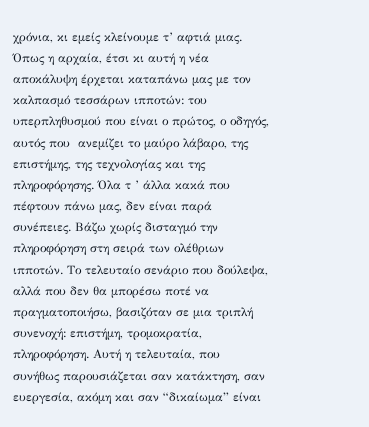χρόνια, κι εμείς κλείνουμε τ’ αφτιά μιας. Όπως η αρχαία, έτσι κι αυτή η νέα αποκάλυψη έρχεται καταπάνω μας με τον καλπασμό τεσσάρων ιπποτών: του υπερπληθυσμού που είναι ο πρώτος, ο οδηγός, αυτός που  ανεμίζει το μαύρο λάβαρο, της επιστήμης, της τεχνολογίας και της πληροφόρησης. Όλα τ ’ άλλα κακά που πέφτουν πάνω μας, δεν είναι παρά συνέπειες. Βάζω χωρίς δισταγμό την πληροφόρηση στη σειρά των ολέθριων ιπποτών. Το τελευταίο σενάριο που δούλεψα, αλλά που δεν θα μπορέσω ποτέ να πραγματοποιήσω, βασιζόταν σε μια τριπλή συνενοχή: επιστήμη, τρομοκρατία, πληροφόρηση. Αυτή η τελευταία, που συνήθως παρουσιάζεται σαν κατάκτηση, σαν ευεργεσία, ακόμη και σαν “δικαίωμα” είναι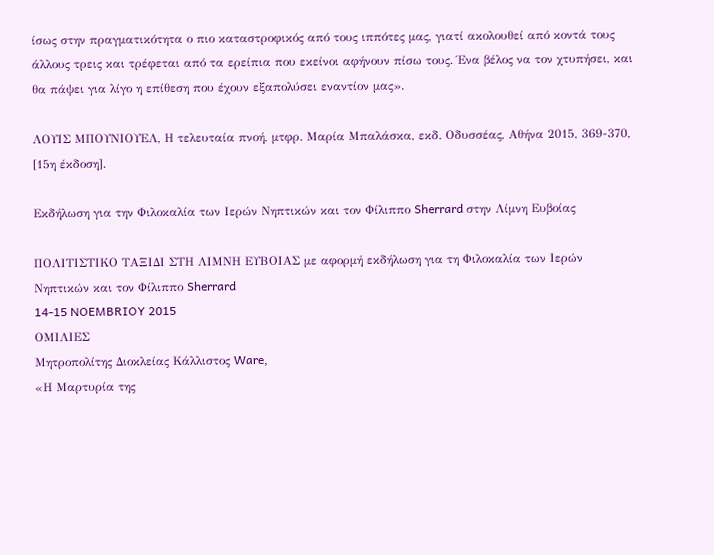ίσως στην πραγματικότητα ο πιο καταστροφικός από τους ιππότες μας, γιατί ακολουθεί από κοντά τους άλλους τρεις και τρέφεται από τα ερείπια που εκείνοι αφήνουν πίσω τους. Ένα βέλος να τον χτυπήσει, και θα πάψει για λίγο η επίθεση που έχουν εξαπολύσει εναντίον μας».

ΛΟΥΙΣ ΜΠΟΥΝΙΟΥΕΛ, Η τελευταία πνοή, μτφρ. Μαρία Μπαλάσκα, εκδ. Οδυσσέας, Αθήνα 2015, 369-370, [15η έκδοση].

Εκδήλωση για την Φιλοκαλία των Ιερών Νηπτικών και τον Φίλιππο Sherrard στην Λίμνη Ευβοίας

ΠΟΛΙΤΙΣΤΙΚΟ ΤΑΞΙΔΙ ΣΤΗ ΛΙΜΝΗ ΕΥΒΟΙΑΣ με αφορμή εκδήλωση για τη Φιλοκαλία των Ιερών Νηπτικών και τον Φίλιππο Sherrard
14-15 NOEMBRIOY 2015
ΟΜΙΛΙΕΣ
Μητροπολίτης Διοκλείας Κάλλιστος Ware,
«Η Μαρτυρία της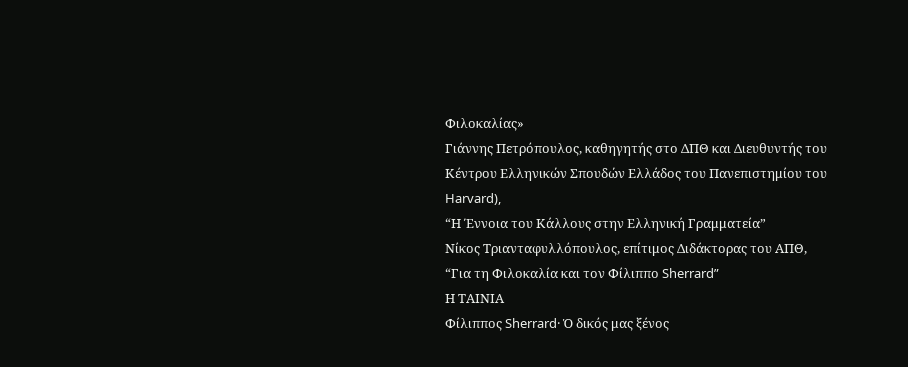Φιλοκαλίας»
Γιάννης Πετρόπουλος, καθηγητής στο ΔΠΘ και Διευθυντής του Κέντρου Ελληνικών Σπουδών Ελλάδος του Πανεπιστημίου του Harvard),
“Η Έννοια του Κάλλους στην Ελληνική Γραμματεία”
Νίκος Τριανταφυλλόπουλος, επίτιμος Διδάκτορας του ΑΠΘ,
“Για τη Φιλοκαλία και τον Φίλιππο Sherrard”
Η ΤΑΙΝΙΑ
Φίλιππος Sherrard· Ὁ δικός μας ξένος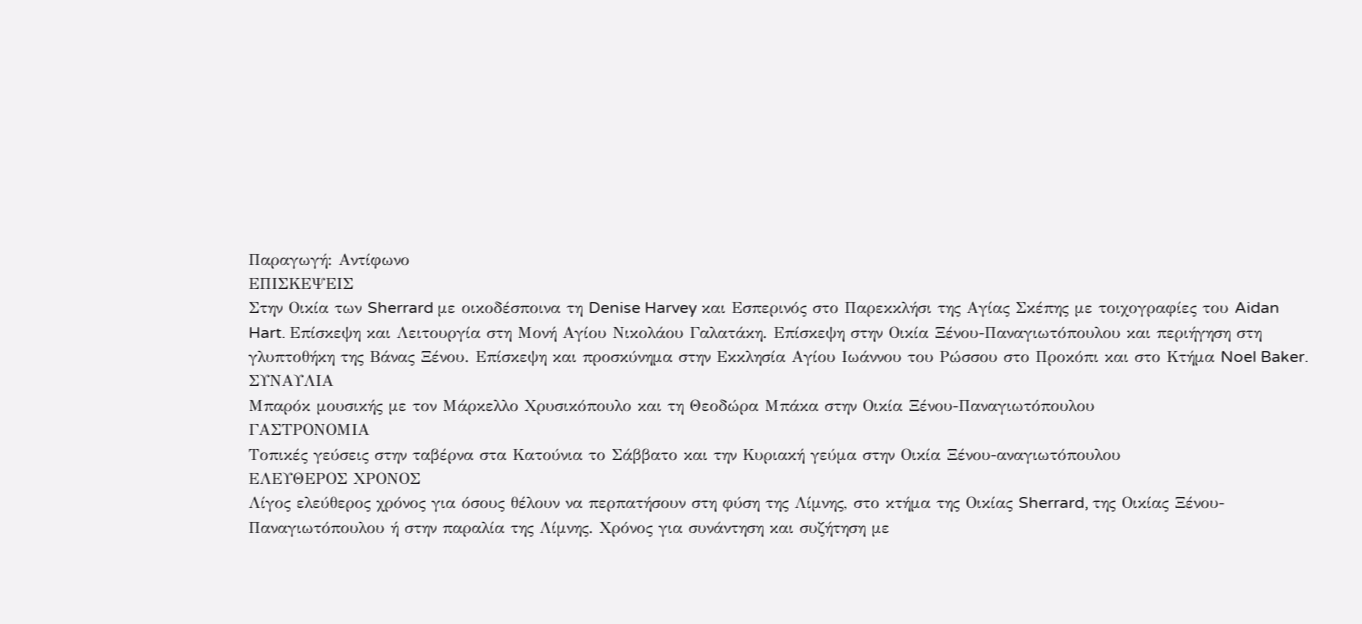Παραγωγή: Αντίφωνο
ΕΠΙΣΚΕΨΕΙΣ
Στην Oικία των Sherrard με οικοδέσποινα τη Denise Harvey και Εσπερινός στο Παρεκκλήσι της Αγίας Σκέπης με τοιχογραφίες του Aidan Hart. Επίσκεψη και Λειτουργία στη Μονή Αγίου Νικολάου Γαλατάκη. Επίσκεψη στην Οικία Ξένου-Παναγιωτόπουλου και περιήγηση στη γλυπτοθήκη της Βάνας Ξένου. Επίσκεψη και προσκύνημα στην Εκκλησία Αγίου Ιωάννου του Ρώσσου στο Προκόπι και στο Κτήμα Noel Baker.
ΣΥΝΑΥΛΙΑ
Μπαρόκ μουσικής με τον Μάρκελλο Χρυσικόπουλο και τη Θεοδώρα Μπάκα στην Οικία Ξένου-Παναγιωτόπουλου
ΓΑΣΤΡΟΝΟΜΙΑ
Tοπικές γεύσεις στην ταβέρνα στα Κατούνια το Σάββατο και την Κυριακή γεύμα στην Οικία Ξένου-αναγιωτόπουλου
ΕΛΕΥΘΕΡΟΣ ΧΡΟΝΟΣ
Λίγος ελεύθερος χρόνος για όσους θέλουν να περπατήσουν στη φύση της Λίμνης, στο κτήμα της Οικίας Sherrard, της Οικίας Ξένου-Παναγιωτόπουλου ή στην παραλία της Λίμνης. Χρόνος για συνάντηση και συζήτηση με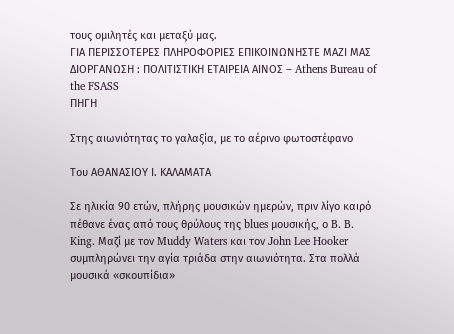τους ομιλητές και μεταξύ μας.
ΓΙΑ ΠΕΡΙΣΣΟΤΕΡΕΣ ΠΛΗΡΟΦΟΡΙΕΣ ΕΠΙΚΟΙΝΩΝΗΣΤΕ ΜΑΖΙ ΜΑΣ
ΔΙΟΡΓΑΝΩΣΗ : ΠΟΛΙΤΙΣΤΙΚΗ ΕΤΑΙΡΕΙΑ ΑΙΝΟΣ – Athens Bureau of the FSASS
ΠΗΓΗ

Στης αιωνιότητας το γαλαξία, με το αέρινο φωτοστέφανο

Του ΑΘΑΝΑΣΙΟΥ Ι. ΚΑΛΑΜΑΤΑ

Σε ηλικία 90 ετών, πλήρης μουσικών ημερών, πριν λίγο καιρό πέθανε ένας από τους θρύλους της blues μουσικής, ο B. B. King. Μαζί με τον Muddy Waters και τον John Lee Hooker συμπληρώνει την αγία τριάδα στην αιωνιότητα. Στα πολλά μουσικά «σκουπίδια»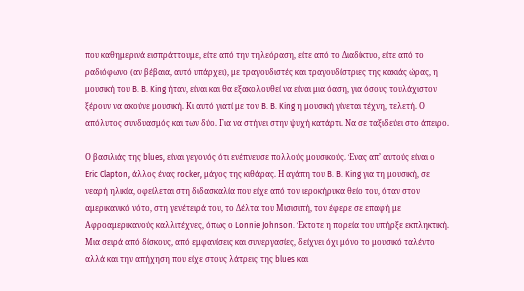που καθημερινά εισπράττουμε, είτε από την τηλεόραση, είτε από το Διαδίκτυο, είτε από το ραδιόφωνο (αν βέβαια, αυτό υπάρχει), με τραγουδιστές και τραγουδίστριες της κακιάς ώρας, η μουσική του B. B. King ήταν, είναι και θα εξακολουθεί να είναι μια όαση, για όσους τουλάχιστον ξέρουν να ακούνε μουσική. Κι αυτό γιατί με τον B. B. King η μουσική γίνεται τέχνη, τελετή. Ο απόλυτος συνδυασμός και των δύο. Για να στήνει στην ψυχή κατάρτι. Να σε ταξιδεύει στο άπειρο.

Ο βασιλιάς της blues, είναι γεγονός ότι ενέπνευσε πολλούς μουσικούς. Ένας απ’ αυτούς είναι ο Eric Clapton, άλλος ένας rocker, μάγος της κιθάρας. Η αγάπη του B. B. King για τη μουσική, σε νεαρή ηλικία, οφείλεται στη διδασκαλία που είχε από τον ιεροκήρυκα θείο του, όταν στον αμερικανικό νότο, στη γενέτειρά του, το Δέλτα του Μισισιπή, τον έφερε σε επαφή με Αφροαμερικανούς καλλιτέχνες, όπως ο Lonnie Johnson. Έκτοτε η πορεία του υπήρξε εκπληκτική. Μια σειρά από δίσκους, από εμφανίσεις και συνεργασίες, δείχνει όχι μόνο το μουσικό ταλέντο αλλά και την απήχηση που είχε στους λάτρεις της blues και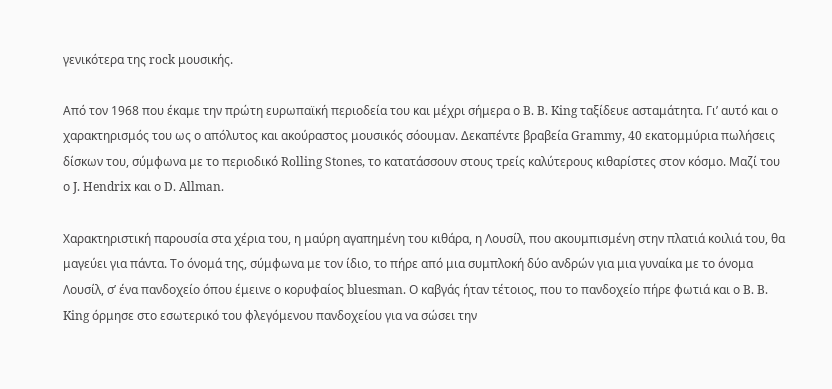γενικότερα της rock μουσικής.

Από τον 1968 που έκαμε την πρώτη ευρωπαϊκή περιοδεία του και μέχρι σήμερα ο B. B. King ταξίδευε ασταμάτητα. Γι’ αυτό και ο χαρακτηρισμός του ως ο απόλυτος και ακούραστος μουσικός σόουμαν. Δεκαπέντε βραβεία Grammy, 40 εκατομμύρια πωλήσεις δίσκων του, σύμφωνα με το περιοδικό Rolling Stones, το κατατάσσουν στους τρείς καλύτερους κιθαρίστες στον κόσμο. Μαζί του ο J. Hendrix και ο D. Allman.

Χαρακτηριστική παρουσία στα χέρια του, η μαύρη αγαπημένη του κιθάρα, η Λουσίλ, που ακουμπισμένη στην πλατιά κοιλιά του, θα μαγεύει για πάντα. Το όνομά της, σύμφωνα με τον ίδιο, το πήρε από μια συμπλοκή δύο ανδρών για μια γυναίκα με το όνομα Λουσίλ, σ’ ένα πανδοχείο όπου έμεινε ο κορυφαίος bluesman. Ο καβγάς ήταν τέτοιος, που το πανδοχείο πήρε φωτιά και ο B. B. King όρμησε στο εσωτερικό του φλεγόμενου πανδοχείου για να σώσει την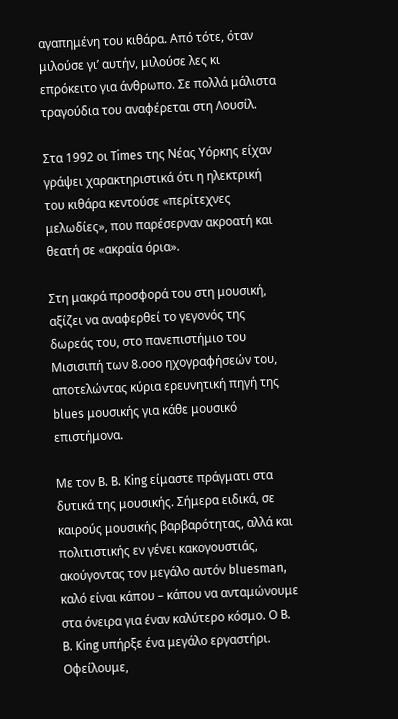αγαπημένη του κιθάρα. Από τότε, όταν μιλούσε γι’ αυτήν, μιλούσε λες κι επρόκειτο για άνθρωπο. Σε πολλά μάλιστα τραγούδια του αναφέρεται στη Λουσίλ.

Στα 1992 οι Times της Νέας Υόρκης είχαν γράψει χαρακτηριστικά ότι η ηλεκτρική του κιθάρα κεντούσε «περίτεχνες μελωδίες», που παρέσερναν ακροατή και θεατή σε «ακραία όρια».

Στη μακρά προσφορά του στη μουσική, αξίζει να αναφερθεί το γεγονός της δωρεάς του, στο πανεπιστήμιο του Μισισιπή των 8.οοο ηχογραφήσεών του, αποτελώντας κύρια ερευνητική πηγή της blues μουσικής για κάθε μουσικό επιστήμονα.

Με τον B. B. King είμαστε πράγματι στα δυτικά της μουσικής. Σήμερα ειδικά, σε καιρούς μουσικής βαρβαρότητας, αλλά και πολιτιστικής εν γένει κακογουστιάς, ακούγοντας τον μεγάλο αυτόν bluesman, καλό είναι κάπου – κάπου να ανταμώνουμε στα όνειρα για έναν καλύτερο κόσμο. Ο B. B. King υπήρξε ένα μεγάλο εργαστήρι. Οφείλουμε,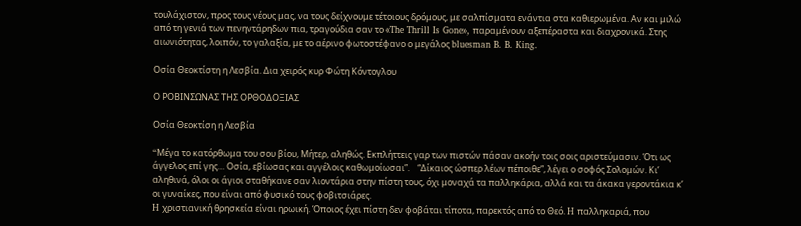τουλάχιστον, προς τους νέους μας, να τους δείχνουμε τέτοιους δρόμους, με σαλπίσματα ενάντια στα καθιερωμένα. Αν και μιλώ από τη γενιά των πενηντάρηδων πια, τραγούδια σαν το «The Thrill Is Gone», παραμένουν αξεπέραστα και διαχρονικά. Στης αιωνιότητας, λοιπόν, το γαλαξία, με το αέρινο φωτοστέφανο ο μεγάλος bluesman B. B. King.

Οσία Θεοκτίστη η Λεσβία. Δια χειρός κυρ Φώτη Κόντογλου

Ο ΡΟΒΙΝΣΩΝΑΣ ΤΗΣ ΟΡΘΟΔΟΞΙΑΣ

Οσία Θεοκτίση η Λεσβία

“Mέγα το κατόρθωμα του σου βίου, Mήτερ, αληθώς. Eκπλήττεις γαρ των πιστών πάσαν ακοήν τοις σοις αριστεύμασιν. Ότι ως άγγελος επί γης… Oσία, εβίωσας και αγγέλοις καθωμοίωσαι”.    “Δίκαιος ώσπερ λέων πέποιθε”, λέγει ο σοφός Σολομών. Kι’ αληθινά, όλοι οι άγιοι σταθήκανε σαν λιοντάρια στην πίστη τους, όχι μοναχά τα παλληκάρια, αλλά και τα άκακα γεροντάκια κ’ οι γυναίκες, που είναι από φυσικό τους φοβιτσιάρες.
H χριστιανική θρησκεία είναι ηρωική. Όποιος έχει πίστη δεν φοβάται τίποτα, παρεκτός από το Θεό. H παλληκαριά, που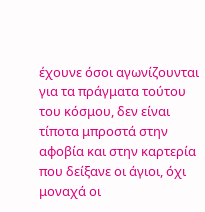έχουνε όσοι αγωνίζουνται για τα πράγματα τούτου του κόσμου, δεν είναι τίποτα μπροστά στην αφοβία και στην καρτερία που δείξανε οι άγιοι, όχι μοναχά οι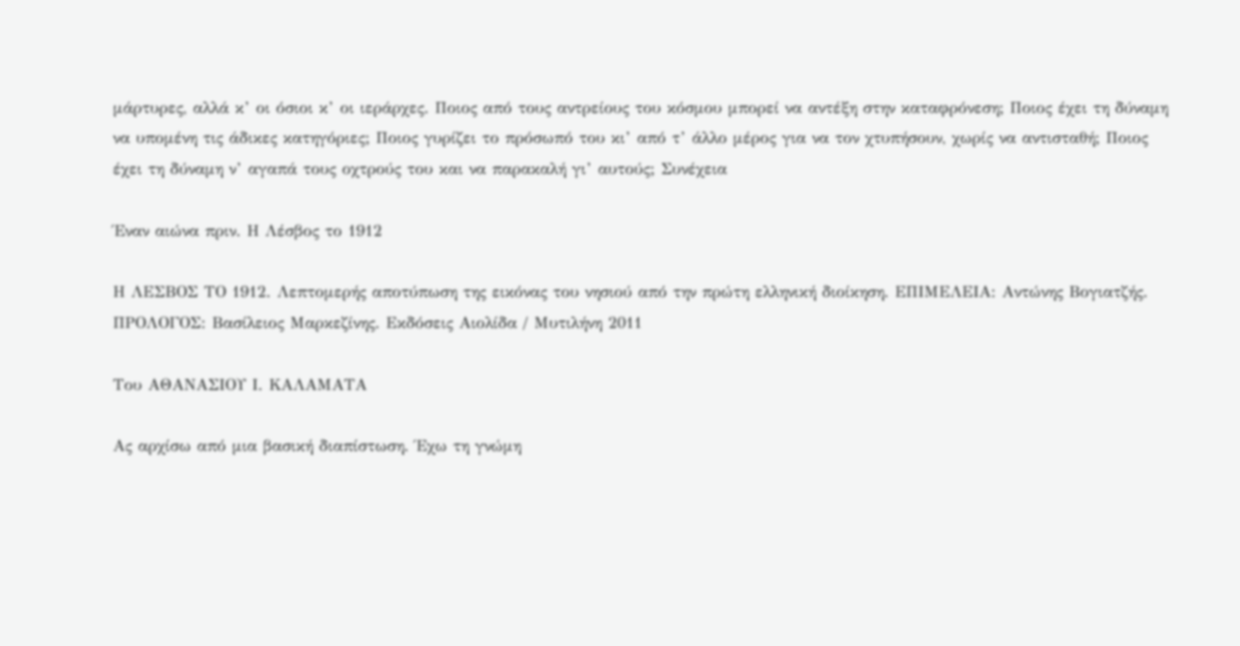μάρτυρες, αλλά κ’ οι όσιοι κ’ οι ιεράρχες. Ποιος από τους αντρείους του κόσμου μπορεί να αντέξη στην καταφρόνεση; Ποιος έχει τη δύναμη να υπομένη τις άδικες κατηγόριες; Ποιος γυρίζει το πρόσωπό του κι’ από τ’ άλλο μέρος για να τον χτυπήσουν, χωρίς να αντισταθή; Ποιος έχει τη δύναμη ν’ αγαπά τους οχτρούς του και να παρακαλή γι’ αυτούς; Συνέχεια

Έναν αιώνα πριν. Η Λέσβος το 1912

Η ΛΕΣΒΟΣ ΤΟ 1912. Λεπτομερής αποτύπωση της εικόνας του νησιού από την πρώτη ελληνική διοίκηση. ΕΠΙΜΕΛΕΙΑ: Αντώνης Βογιατζής. ΠΡΟΛΟΓΟΣ: Βασίλειος Μαρκεζίνης. Εκδόσεις Αιολίδα / Μυτιλήνη 2011

Του ΑΘΑΝΑΣΙΟΥ Ι. ΚΑΛΑΜΑΤΑ

Ας αρχίσω από μια βασική διαπίστωση. Έχω τη γνώμη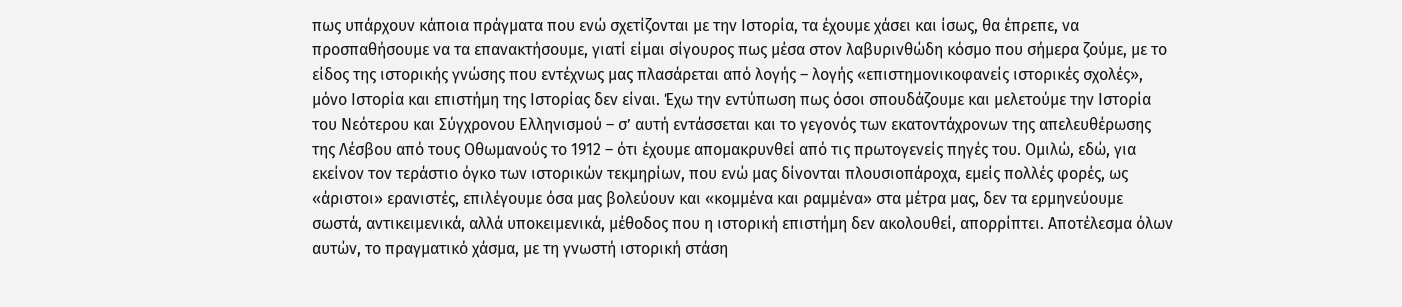πως υπάρχουν κάποια πράγματα που ενώ σχετίζονται με την Ιστορία, τα έχουμε χάσει και ίσως, θα έπρεπε, να προσπαθήσουμε να τα επανακτήσουμε, γιατί είμαι σίγουρος πως μέσα στον λαβυρινθώδη κόσμο που σήμερα ζούμε, με το είδος της ιστορικής γνώσης που εντέχνως μας πλασάρεται από λογής – λογής «επιστημονικοφανείς ιστορικές σχολές», μόνο Ιστορία και επιστήμη της Ιστορίας δεν είναι. Έχω την εντύπωση πως όσοι σπουδάζουμε και μελετούμε την Ιστορία του Νεότερου και Σύγχρονου Ελληνισμού – σ’ αυτή εντάσσεται και το γεγονός των εκατοντάχρονων της απελευθέρωσης της Λέσβου από τους Οθωμανούς το 1912 – ότι έχουμε απομακρυνθεί από τις πρωτογενείς πηγές του. Ομιλώ, εδώ, για εκείνον τον τεράστιο όγκο των ιστορικών τεκμηρίων, που ενώ μας δίνονται πλουσιοπάροχα, εμείς πολλές φορές, ως «άριστοι» ερανιστές, επιλέγουμε όσα μας βολεύουν και «κομμένα και ραμμένα» στα μέτρα μας, δεν τα ερμηνεύουμε σωστά, αντικειμενικά, αλλά υποκειμενικά, μέθοδος που η ιστορική επιστήμη δεν ακολουθεί, απορρίπτει. Αποτέλεσμα όλων αυτών, το πραγματικό χάσμα, με τη γνωστή ιστορική στάση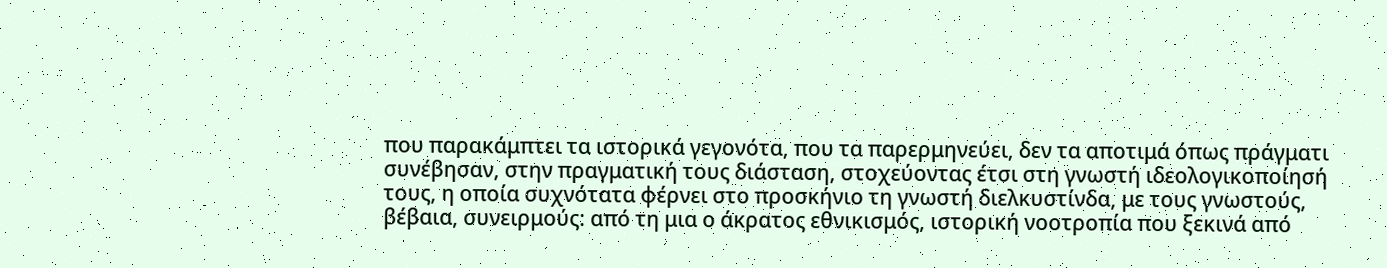που παρακάμπτει τα ιστορικά γεγονότα, που τα παρερμηνεύει, δεν τα αποτιμά όπως πράγματι συνέβησαν, στην πραγματική τους διάσταση, στοχεύοντας έτσι στη γνωστή ιδεολογικοποίησή τους, η οποία συχνότατα φέρνει στο προσκήνιο τη γνωστή διελκυστίνδα, με τους γνωστούς, βέβαια, συνειρμούς: από τη μια ο άκρατος εθνικισμός, ιστορική νοοτροπία που ξεκινά από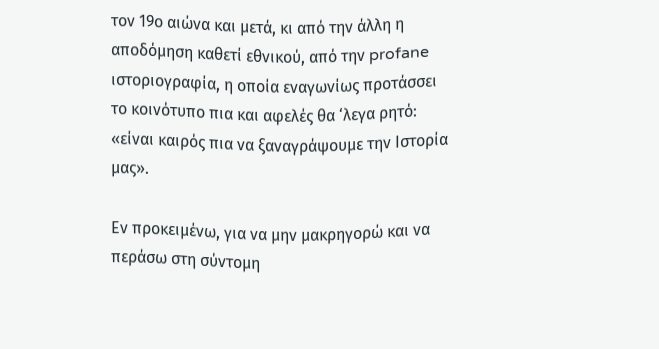τον 19ο αιώνα και μετά, κι από την άλλη η αποδόμηση καθετί εθνικού, από την profane ιστοριογραφία, η οποία εναγωνίως προτάσσει το κοινότυπο πια και αφελές θα ‘λεγα ρητό: «είναι καιρός πια να ξαναγράψουμε την Ιστορία μας».

Εν προκειμένω, για να μην μακρηγορώ και να περάσω στη σύντομη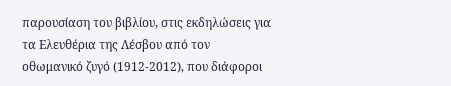παρουσίαση του βιβλίου, στις εκδηλώσεις για τα Ελευθέρια της Λέσβου από τον οθωμανικό ζυγό (1912-2012), που διάφοροι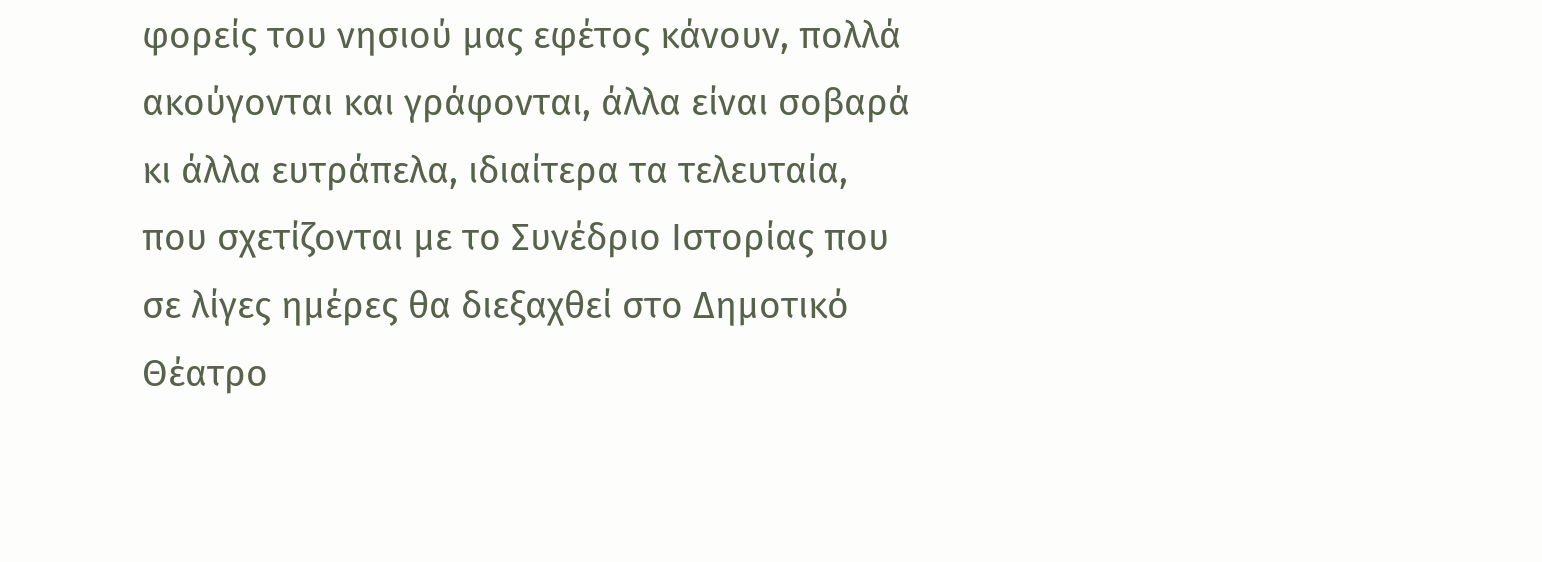φορείς του νησιού μας εφέτος κάνουν, πολλά ακούγονται και γράφονται, άλλα είναι σοβαρά κι άλλα ευτράπελα, ιδιαίτερα τα τελευταία, που σχετίζονται με το Συνέδριο Ιστορίας που σε λίγες ημέρες θα διεξαχθεί στο Δημοτικό Θέατρο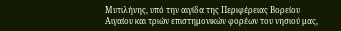Μυτιλήνης, υπό την αιγίδα της Περιφέρειας Βορείου Αιγαίου και τριών επιστημονικών φορέων του νησιού μας,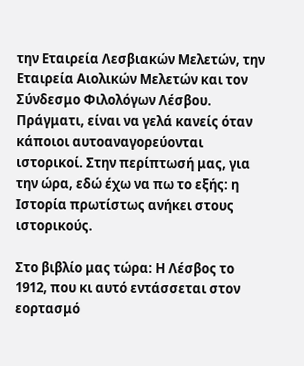την Εταιρεία Λεσβιακών Μελετών, την Εταιρεία Αιολικών Μελετών και τον Σύνδεσμο Φιλολόγων Λέσβου. Πράγματι, είναι να γελά κανείς όταν κάποιοι αυτοαναγορεύονται ιστορικοί. Στην περίπτωσή μας, για την ώρα, εδώ έχω να πω το εξής: η Ιστορία πρωτίστως ανήκει στους ιστορικούς.

Στο βιβλίο μας τώρα: Η Λέσβος το 1912, που κι αυτό εντάσσεται στον εορτασμό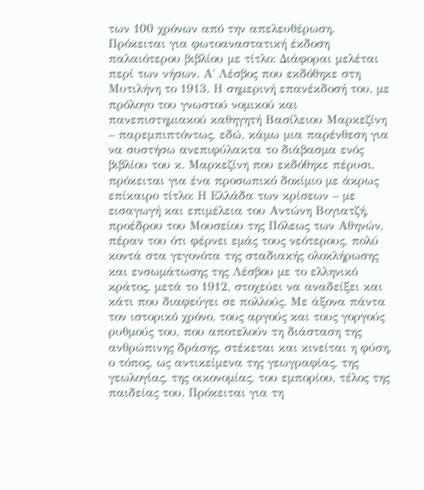των 100 χρόνων από την απελευθέρωση. Πρόκειται για φωτοαναστατική έκδοση παλαιότερου βιβλίου με τίτλο: Διάφοραι μελέται περί των νήσων. Α΄ Λέσβος που εκδόθηκε στη Μυτιλήνη το 1913. Η σημερινή επανέκδοσή του, με πρόλογο του γνωστού νομικού και πανεπιστημιακού καθηγητή Βασίλειου Μαρκεζίνη – παρεμπιπτόντως, εδώ, κάμω μια παρένθεση για να συστήσω ανεπιφύλακτα το διάβασμα ενός βιβλίου του κ. Μαρκεζίνη που εκδόθηκε πέρυσι, πρόκειται για ένα προσωπικό δοκίμιο με άκρως επίκαιρο τίτλο: Η Ελλάδα των κρίσεων – με εισαγωγή και επιμέλεια του Αντώνη Βογιατζή, προέδρου του Μουσείου της Πόλεως των Αθηνών, πέραν του ότι φέρνει εμάς τους νεότερους, πολύ κοντά στα γεγονότα της σταδιακής ολοκλήρωσης και ενσωμάτωσης της Λέσβου με το ελληνικό κράτος, μετά το 1912, στοχεύει να αναδείξει και κάτι που διαφεύγει σε πολλούς. Με άξονα πάντα τον ιστορικό χρόνο, τους αργούς και τους γοργούς ρυθμούς του, που αποτελούν τη διάσταση της ανθρώπινης δράσης, στέκεται και κινείται η φύση, ο τόπος, ως αντικείμενα της γεωγραφίας, της γεωλογίας, της οικονομίας, του εμπορίου, τέλος της παιδείας του. Πρόκειται για τη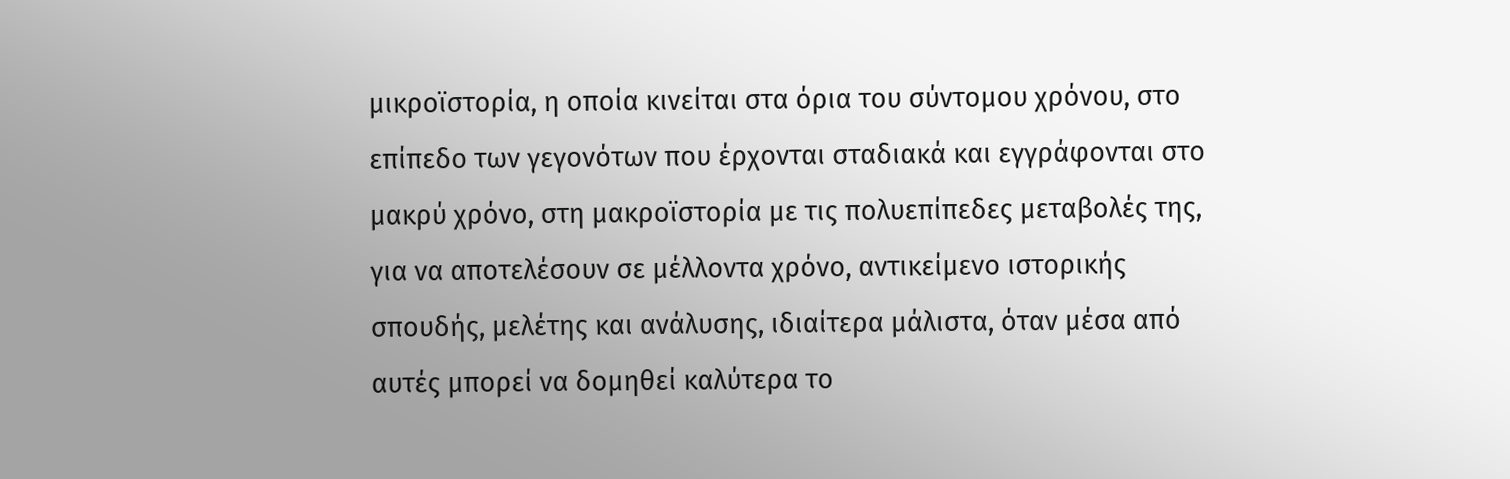μικροϊστορία, η οποία κινείται στα όρια του σύντομου χρόνου, στο επίπεδο των γεγονότων που έρχονται σταδιακά και εγγράφονται στο μακρύ χρόνο, στη μακροϊστορία με τις πολυεπίπεδες μεταβολές της, για να αποτελέσουν σε μέλλοντα χρόνο, αντικείμενο ιστορικής σπουδής, μελέτης και ανάλυσης, ιδιαίτερα μάλιστα, όταν μέσα από αυτές μπορεί να δομηθεί καλύτερα το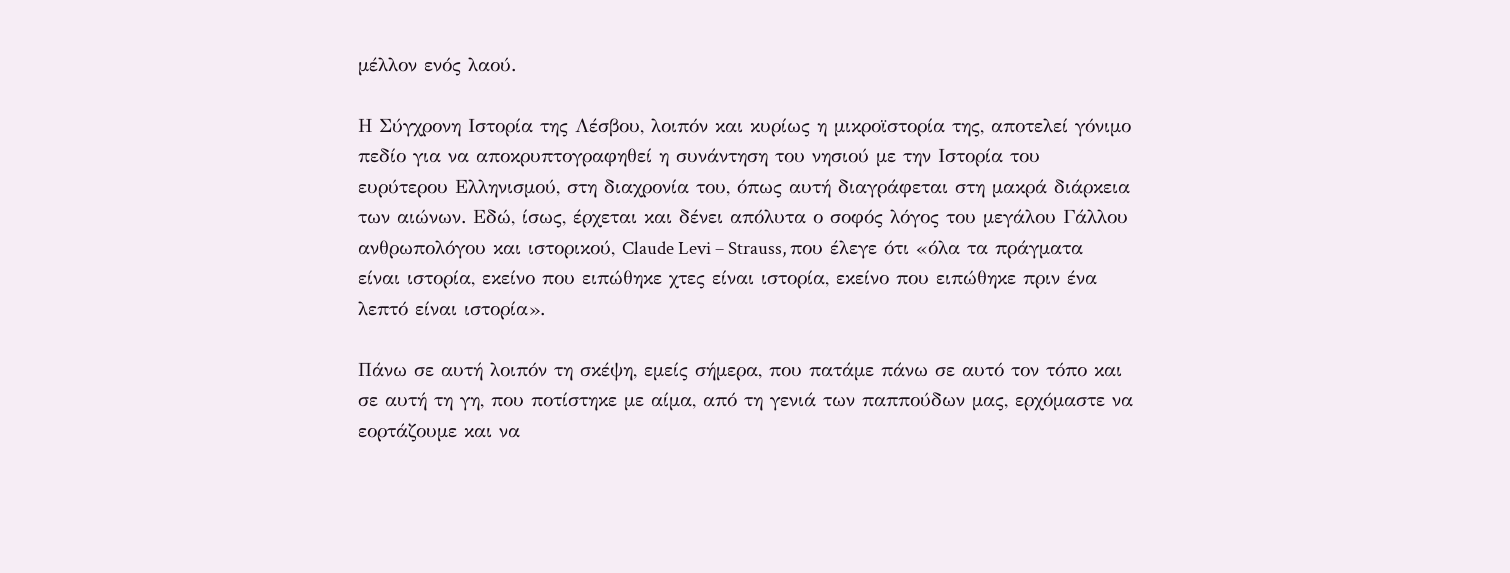μέλλον ενός λαού.

Η Σύγχρονη Ιστορία της Λέσβου, λοιπόν και κυρίως η μικροϊστορία της, αποτελεί γόνιμο πεδίο για να αποκρυπτογραφηθεί η συνάντηση του νησιού με την Ιστορία του ευρύτερου Ελληνισμού, στη διαχρονία του, όπως αυτή διαγράφεται στη μακρά διάρκεια των αιώνων. Εδώ, ίσως, έρχεται και δένει απόλυτα ο σοφός λόγος του μεγάλου Γάλλου ανθρωπολόγου και ιστορικού, Claude Levi – Strauss, που έλεγε ότι «όλα τα πράγματα είναι ιστορία, εκείνο που ειπώθηκε χτες είναι ιστορία, εκείνο που ειπώθηκε πριν ένα λεπτό είναι ιστορία».

Πάνω σε αυτή λοιπόν τη σκέψη, εμείς σήμερα, που πατάμε πάνω σε αυτό τον τόπο και σε αυτή τη γη, που ποτίστηκε με αίμα, από τη γενιά των παππούδων μας, ερχόμαστε να εορτάζουμε και να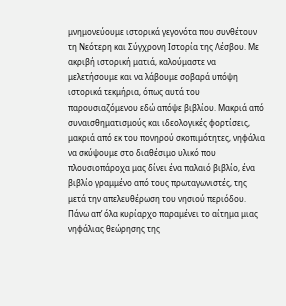μνημονεύουμε ιστορικά γεγονότα που συνθέτουν τη Νεότερη και Σύγχρονη Ιστορία της Λέσβου. Με ακριβή ιστορική ματιά, καλούμαστε να μελετήσουμε και να λάβουμε σοβαρά υπόψη ιστορικά τεκμήρια, όπως αυτά του παρουσιαζόμενου εδώ απόψε βιβλίου. Μακριά από συναισθηματισμούς και ιδεολογικές φορτίσεις, μακριά από εκ του πονηρού σκοπιμότητες, νηφάλια να σκύψουμε στο διαθέσιμο υλικό που πλουσιοπάροχα μας δίνει ένα παλαιό βιβλίο, ένα βιβλίο γραμμένο από τους πρωταγωνιστές, της μετά την απελευθέρωση του νησιού περιόδου. Πάνω απ’ όλα κυρίαρχο παραμένει το αίτημα μιας νηφάλιας θεώρησης της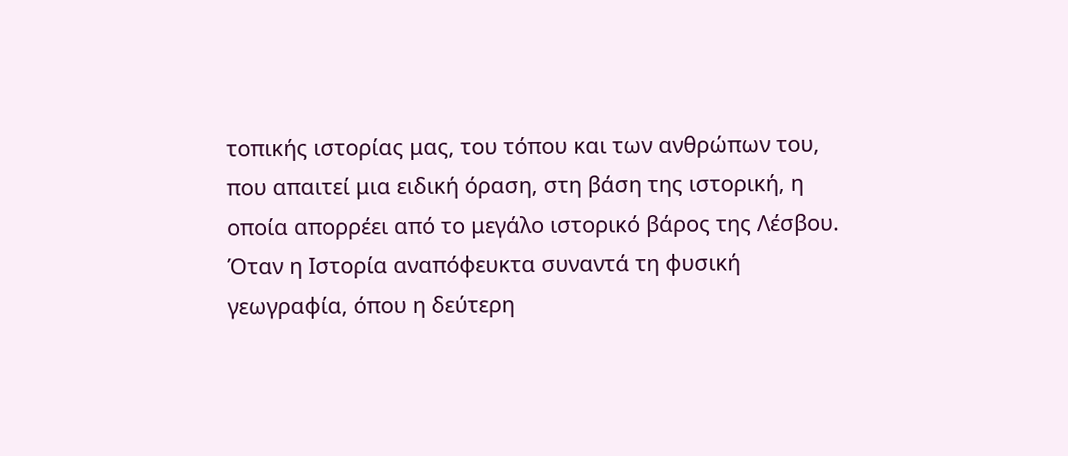τοπικής ιστορίας μας, του τόπου και των ανθρώπων του, που απαιτεί μια ειδική όραση, στη βάση της ιστορική, η οποία απορρέει από το μεγάλο ιστορικό βάρος της Λέσβου. Όταν η Ιστορία αναπόφευκτα συναντά τη φυσική γεωγραφία, όπου η δεύτερη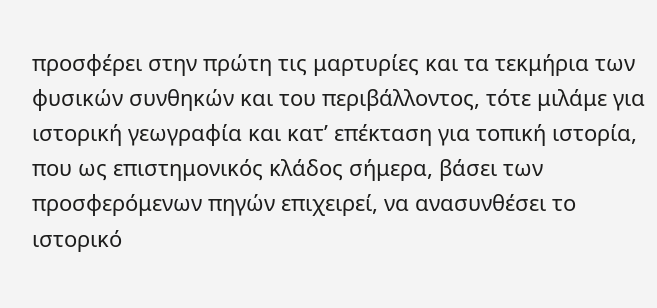προσφέρει στην πρώτη τις μαρτυρίες και τα τεκμήρια των φυσικών συνθηκών και του περιβάλλοντος, τότε μιλάμε για ιστορική γεωγραφία και κατ’ επέκταση για τοπική ιστορία, που ως επιστημονικός κλάδος σήμερα, βάσει των προσφερόμενων πηγών επιχειρεί, να ανασυνθέσει το ιστορικό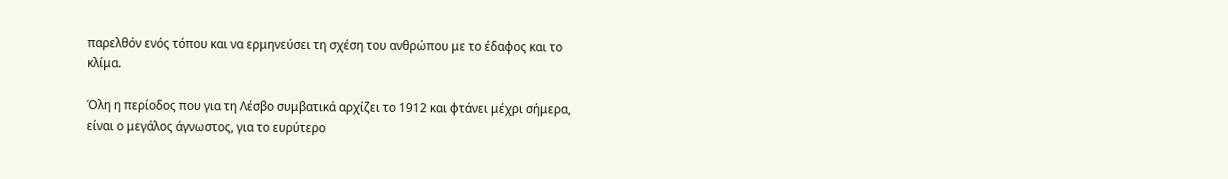παρελθόν ενός τόπου και να ερμηνεύσει τη σχέση του ανθρώπου με το έδαφος και το κλίμα.

Όλη η περίοδος που για τη Λέσβο συμβατικά αρχίζει το 1912 και φτάνει μέχρι σήμερα, είναι ο μεγάλος άγνωστος, για το ευρύτερο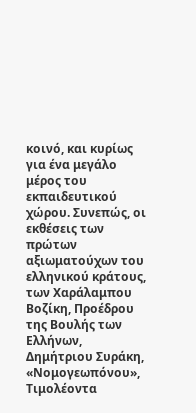κοινό, και κυρίως για ένα μεγάλο μέρος του εκπαιδευτικού χώρου. Συνεπώς, οι εκθέσεις των πρώτων αξιωματούχων του ελληνικού κράτους, των Χαράλαμπου Βοζίκη, Προέδρου της Βουλής των Ελλήνων, Δημήτριου Συράκη, «Νομογεωπόνου», Τιμολέοντα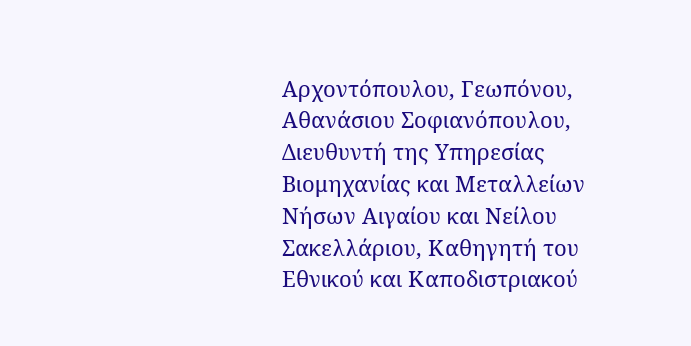Αρχοντόπουλου, Γεωπόνου, Αθανάσιου Σοφιανόπουλου, Διευθυντή της Υπηρεσίας Βιομηχανίας και Μεταλλείων Νήσων Αιγαίου και Νείλου Σακελλάριου, Καθηγητή του Εθνικού και Καποδιστριακού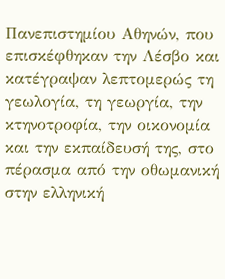Πανεπιστημίου Αθηνών, που επισκέφθηκαν την Λέσβο και κατέγραψαν λεπτομερώς τη γεωλογία, τη γεωργία, την κτηνοτροφία, την οικονομία και την εκπαίδευσή της, στο πέρασμα από την οθωμανική στην ελληνική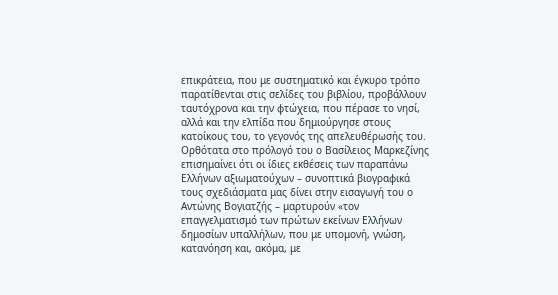επικράτεια, που με συστηματικό και έγκυρο τρόπο παρατίθενται στις σελίδες του βιβλίου, προβάλλουν ταυτόχρονα και την φτώχεια, που πέρασε το νησί, αλλά και την ελπίδα που δημιούργησε στους κατοίκους του, το γεγονός της απελευθέρωσής του. Ορθότατα στο πρόλογό του ο Βασίλειος Μαρκεζίνης επισημαίνει ότι οι ίδιες εκθέσεις των παραπάνω Ελλήνων αξιωματούχων – συνοπτικά βιογραφικά τους σχεδιάσματα μας δίνει στην εισαγωγή του ο Αντώνης Βογιατζής – μαρτυρούν «τον επαγγελματισμό των πρώτων εκείνων Ελλήνων δημοσίων υπαλλήλων, που με υπομονή, γνώση, κατανόηση και, ακόμα, με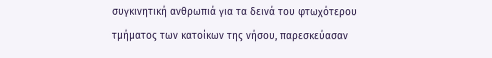συγκινητική ανθρωπιά για τα δεινά του φτωχότερου τμήματος των κατοίκων της νήσου, παρεσκεύασαν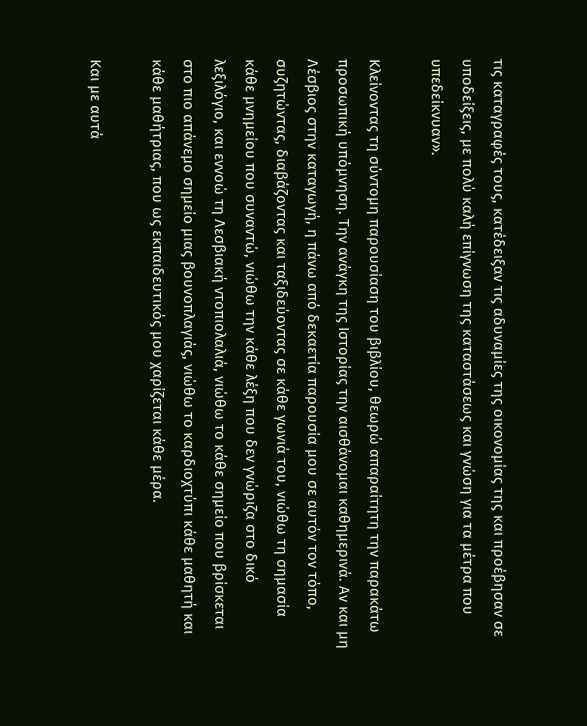τις καταγραφές τους, κατέδειξαν τις αδυναμίες της οικονομίας της και προέβησαν σε υποδείξεις, με πολύ καλή επίγνωση της καταστάσεως και γνώση για τα μέτρα που υπεδείκνυαν».

Κλείνοντας τη σύντομη παρουσίαση του βιβλίου, θεωρώ απαραίτητη την παρακάτω προσωπική υπόμνηση. Την ανάγκη της Ιστορίας την αισθάνομαι καθημερινά. Αν και μη Λέσβιος στην καταγωγή, η πάνω από δεκαετία παρουσία μου σε αυτόν τον τόπο, συζητώντας, διαβάζοντας και ταξιδεύοντας σε κάθε γωνιά του, νιώθω τη σημασία κάθε μνημείου που συναντώ, νιώθω την κάθε λέξη που δεν γνώριζα στο δικό λεξιλόγιο, και εννοώ τη Λεσβιακή ντοπιολαλιά, νιώθω το κάθε σημείο που βρίσκεται στο πιο απάνεμο σημείο μιας βουνοπλαγιάς, νιώθω το καρδιοχτύπι κάθε μαθητή και κάθε μαθήτριας, που ως εκπαιδευτικός μου χαρίζεται κάθε μέρα.

Και με αυτά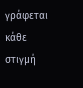γράφεται κάθε στιγμή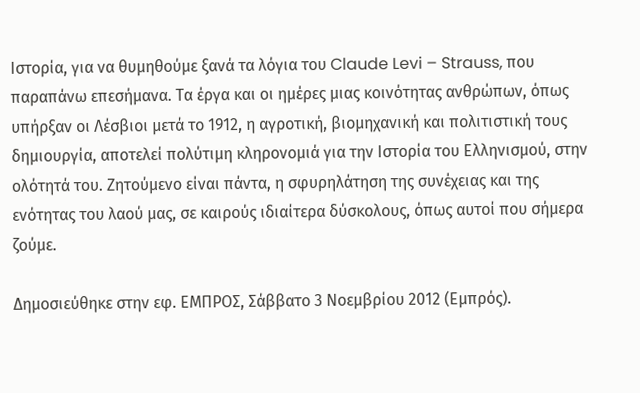Ιστορία, για να θυμηθούμε ξανά τα λόγια του Claude Levi – Strauss, που παραπάνω επεσήμανα. Τα έργα και οι ημέρες μιας κοινότητας ανθρώπων, όπως υπήρξαν οι Λέσβιοι μετά το 1912, η αγροτική, βιομηχανική και πολιτιστική τους δημιουργία, αποτελεί πολύτιμη κληρονομιά για την Ιστορία του Ελληνισμού, στην ολότητά του. Ζητούμενο είναι πάντα, η σφυρηλάτηση της συνέχειας και της ενότητας του λαού μας, σε καιρούς ιδιαίτερα δύσκολους, όπως αυτοί που σήμερα ζούμε.

Δημοσιεύθηκε στην εφ. ΕΜΠΡΟΣ, Σάββατο 3 Νοεμβρίου 2012 (Εμπρός).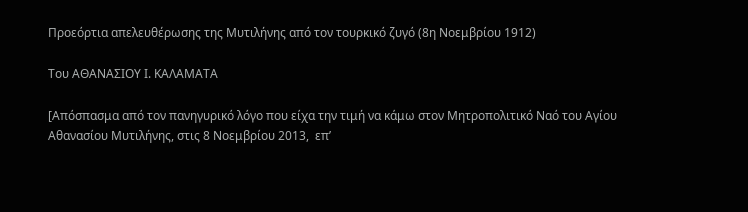Προεόρτια απελευθέρωσης της Μυτιλήνης από τον τουρκικό ζυγό (8η Νοεμβρίου 1912)

Του ΑΘΑΝΑΣΙΟΥ Ι. ΚΑΛΑΜΑΤΑ

[Απόσπασμα από τον πανηγυρικό λόγο που είχα την τιμή να κάμω στον Μητροπολιτικό Ναό του Αγίου Αθανασίου Μυτιλήνης, στις 8 Νοεμβρίου 2013,  επ’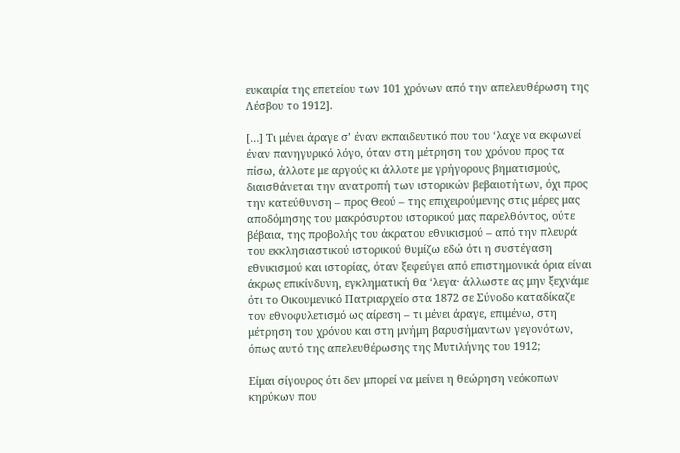ευκαιρία της επετείου των 101 χρόνων από την απελευθέρωση της Λέσβου το 1912].

[…] Τι μένει άραγε σ’ έναν εκπαιδευτικό που του ‘λαχε να εκφωνεί έναν πανηγυρικό λόγο, όταν στη μέτρηση του χρόνου προς τα πίσω, άλλοτε με αργούς κι άλλοτε με γρήγορους βηματισμούς, διαισθάνεται την ανατροπή των ιστορικών βεβαιοτήτων, όχι προς την κατεύθυνση – προς Θεού – της επιχειρούμενης στις μέρες μας αποδόμησης του μακρόσυρτου ιστορικού μας παρελθόντος, ούτε βέβαια, της προβολής του άκρατου εθνικισμού – από την πλευρά του εκκλησιαστικού ιστορικού θυμίζω εδώ ότι η συστέγαση εθνικισμού και ιστορίας, όταν ξεφεύγει από επιστημονικά όρια είναι άκρως επικίνδυνη, εγκληματική θα ‘λεγα· άλλωστε ας μην ξεχνάμε ότι το Οικουμενικό Πατριαρχείο στα 1872 σε Σύνοδο καταδίκαζε τον εθνοφυλετισμό ως αίρεση – τι μένει άραγε, επιμένω, στη μέτρηση του χρόνου και στη μνήμη βαρυσήμαντων γεγονότων, όπως αυτό της απελευθέρωσης της Μυτιλήνης του 1912;

Είμαι σίγουρος ότι δεν μπορεί να μείνει η θεώρηση νεόκοπων κηρύκων που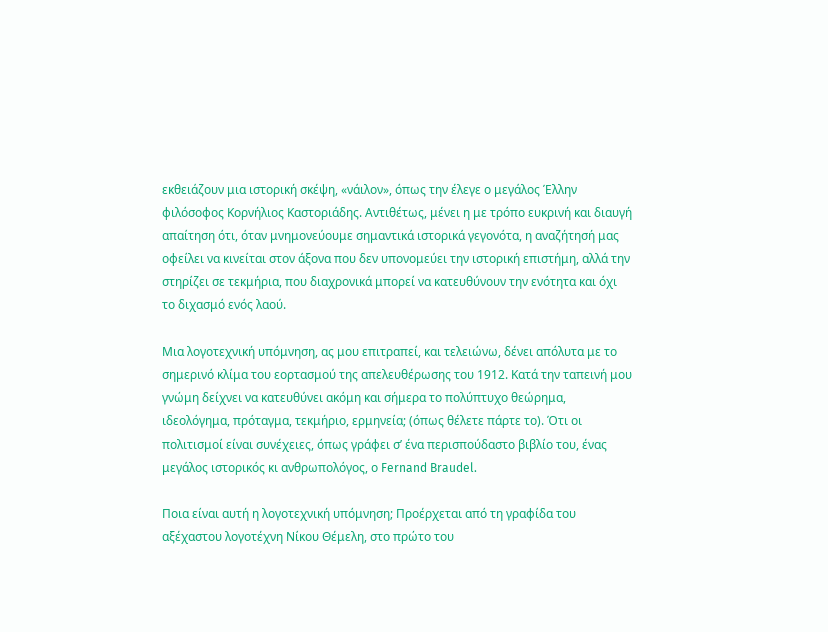εκθειάζουν μια ιστορική σκέψη, «νάιλον», όπως την έλεγε ο μεγάλος Έλλην φιλόσοφος Κορνήλιος Καστοριάδης. Αντιθέτως, μένει η με τρόπο ευκρινή και διαυγή απαίτηση ότι, όταν μνημονεύουμε σημαντικά ιστορικά γεγονότα, η αναζήτησή μας οφείλει να κινείται στον άξονα που δεν υπονομεύει την ιστορική επιστήμη, αλλά την στηρίζει σε τεκμήρια, που διαχρονικά μπορεί να κατευθύνουν την ενότητα και όχι το διχασμό ενός λαού.

Μια λογοτεχνική υπόμνηση, ας μου επιτραπεί, και τελειώνω, δένει απόλυτα με το σημερινό κλίμα του εορτασμού της απελευθέρωσης του 1912. Κατά την ταπεινή μου γνώμη δείχνει να κατευθύνει ακόμη και σήμερα το πολύπτυχο θεώρημα, ιδεολόγημα, πρόταγμα, τεκμήριο, ερμηνεία; (όπως θέλετε πάρτε το). Ότι οι πολιτισμοί είναι συνέχειες, όπως γράφει σ’ ένα περισπούδαστο βιβλίο του, ένας μεγάλος ιστορικός κι ανθρωπολόγος, ο Fernand Braudel.

Ποια είναι αυτή η λογοτεχνική υπόμνηση; Προέρχεται από τη γραφίδα του αξέχαστου λογοτέχνη Νίκου Θέμελη, στο πρώτο του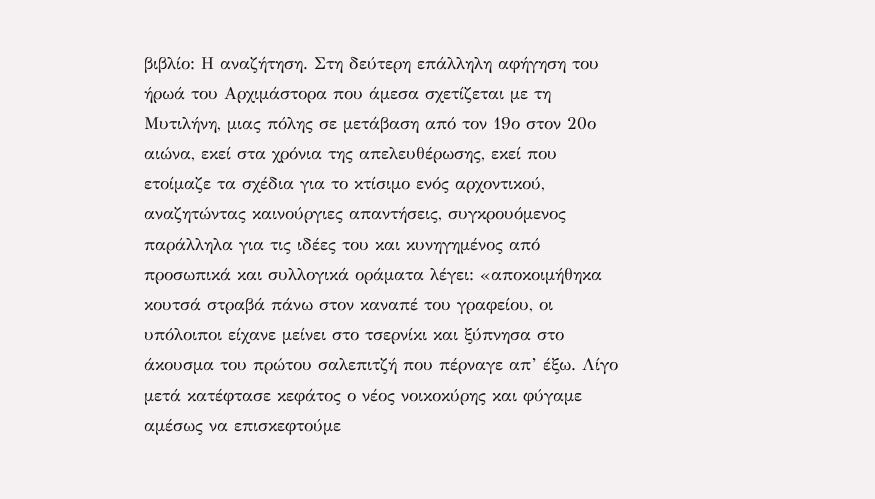βιβλίο: Η αναζήτηση. Στη δεύτερη επάλληλη αφήγηση του ήρωά του Αρχιμάστορα που άμεσα σχετίζεται με τη Μυτιλήνη, μιας πόλης σε μετάβαση από τον 19ο στον 20ο αιώνα, εκεί στα χρόνια της απελευθέρωσης, εκεί που ετοίμαζε τα σχέδια για το κτίσιμο ενός αρχοντικού, αναζητώντας καινούργιες απαντήσεις, συγκρουόμενος παράλληλα για τις ιδέες του και κυνηγημένος από προσωπικά και συλλογικά οράματα λέγει: «αποκοιμήθηκα κουτσά στραβά πάνω στον καναπέ του γραφείου, οι υπόλοιποι είχανε μείνει στο τσερνίκι και ξύπνησα στο άκουσμα του πρώτου σαλεπιτζή που πέρναγε απ’ έξω. Λίγο μετά κατέφτασε κεφάτος ο νέος νοικοκύρης και φύγαμε αμέσως να επισκεφτούμε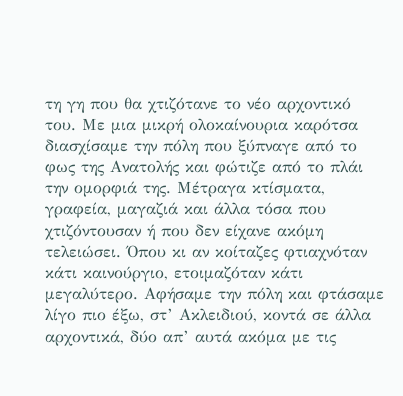τη γη που θα χτιζότανε το νέο αρχοντικό του. Με μια μικρή ολοκαίνουρια καρότσα διασχίσαμε την πόλη που ξύπναγε από το φως της Ανατολής και φώτιζε από το πλάι την ομορφιά της. Μέτραγα κτίσματα, γραφεία, μαγαζιά και άλλα τόσα που χτιζόντουσαν ή που δεν είχανε ακόμη τελειώσει. Όπου κι αν κοίταζες φτιαχνόταν κάτι καινούργιο, ετοιμαζόταν κάτι μεγαλύτερο. Αφήσαμε την πόλη και φτάσαμε λίγο πιο έξω, στ’ Ακλειδιού, κοντά σε άλλα αρχοντικά, δύο απ’ αυτά ακόμα με τις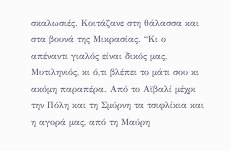σκαλωσιές. Κοιτάζανε στη θάλασσα και στα βουνά της Μικρασίας. “Κι ο απέναντι γιαλός είναι δικός μας, Μυτιληνιός, κι ό,τι βλέπει το μάτι σου κι ακόμη παραπέρα. Από το Αϊβαλί μέχρι την Πόλη και τη Σμύρνη τα τσιφλίκια και η αγορά μας, από τη Μαύρη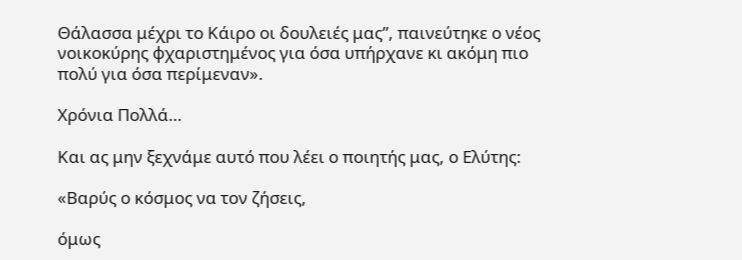Θάλασσα μέχρι το Κάιρο οι δουλειές μας”, παινεύτηκε ο νέος νοικοκύρης φχαριστημένος για όσα υπήρχανε κι ακόμη πιο πολύ για όσα περίμεναν».

Χρόνια Πολλά…

Και ας μην ξεχνάμε αυτό που λέει ο ποιητής μας, ο Ελύτης:

«Βαρύς ο κόσμος να τον ζήσεις,

όμως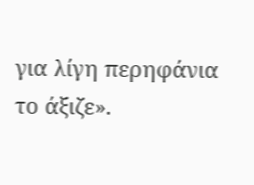για λίγη περηφάνια το άξιζε».